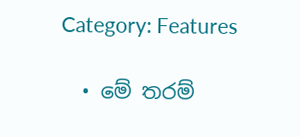Category: Features

  • මේ තරම්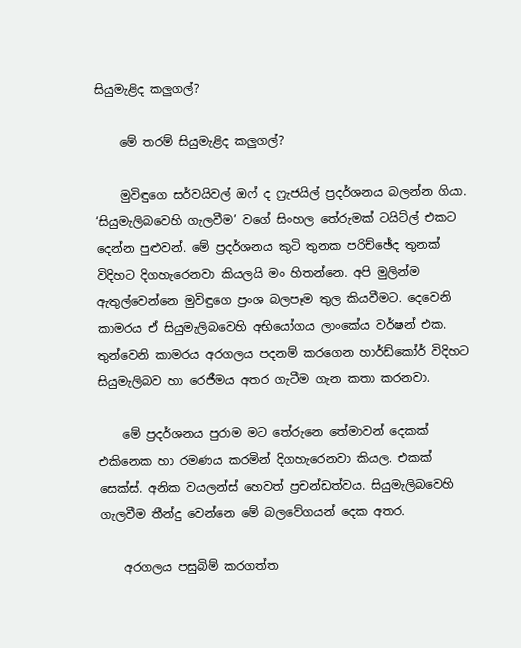සියුමැළිද කලුගල්?

    මේ තරම් සියුමැළිද කලුගල්?

    මුවිඳුගෙ සර්වයිවල් ඔෆ් ද ෆ්‍රැජයිල් ප්‍රදර්ශනය බලන්න ගියා. ‘සියුමැලිබවෙහි ගැලවීම’ වගේ සිංහල තේරුමක් ටයිට්ල් එකට දෙන්න පුළුවන්. මේ ප්‍රදර්ශනය කුටි තුනක පරිච්ඡේද තුනක් විදිහට දිගහැරෙනවා කියලයි මං හිතන්නෙ. අපි මුලින්ම ඇතුල්වෙන්නෙ මුවිඳුගෙ ප්‍රංශ බලපෑම තුල කියවීමට. දෙවෙනි කාමරය ඒ සියුමැලිබවෙහි අභියෝගය ලාංකේය වර්ෂන් එක. තුන්වෙනි කාමරය අරගලය පදනම් කරගෙන හාර්ඩ්කෝර් විදිහට සියුමැලිබව හා රෙජීමය අතර ගැටීම ගැන කතා කරනවා.

    මේ ප්‍රදර්ශනය පුරාම මට තේරුනෙ තේමාවන් දෙකක් එකිනෙක හා රමණය කරමින් දිගහැරෙනවා කියල. එකක් සෙක්ස්. අනික වයලන්ස් හෙවත් ප්‍රචන්ඩත්වය. සියුමැලිබවෙහි ගැලවීම තීන්දු වෙන්නෙ මේ බලවේගයන් දෙක අතර.

    අරගලය පසුබිම් කරගත්ත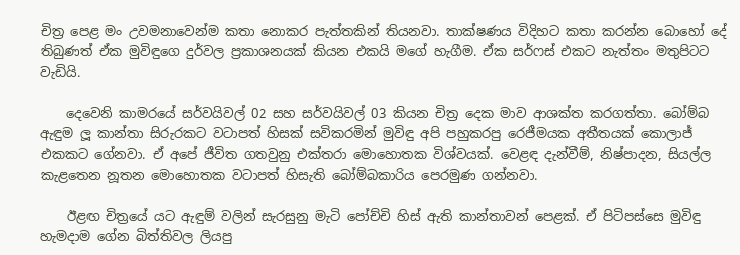චිත්‍ර පෙළ මං උවමනාවෙන්ම කතා නොකර පැත්තකින් තියනවා. තාක්ෂණය විදිහට කතා කරන්න බොහෝ දේ තිබුණත් ඒක මුවිඳුගෙ දුර්වල ප්‍රකාශනයක් කියන එකයි මගේ හැගීම. ඒක සර්ෆස් එකට නැත්තං මතුපිටට වැඩියි.

    දෙවෙනි කාමරයේ සර්වයිවල් 02 සහ සර්වයිවල් 03 කියන චිත්‍ර දෙක මාව ආශක්ත කරගත්තා. බෝම්බ ඇඳුම ලූ කාන්තා සිරුරකට වටාපත් හිසක් සවිකරමින් මුවිඳු අපි පහුකරපු රෙජීමයක අතීතයක් කොලාජ් එකකට ගේනවා. ඒ අපේ ජීවිත ගතවුනු එක්තරා මොහොතක විශ්වයක්. වෙළඳ දැන්වීම්, නිෂ්පාදන, සියල්ල කැළතෙන නූතන මොහොතක වටාපත් හිසැති බෝම්බකාරිය පෙරමුණ ගන්නවා.

    ඊළඟ චිත්‍රයේ යට ඇඳුම් වලින් සැරසුනු මැටි පෝච්චි හිස් ඇති කාන්තාවන් පෙළක්. ඒ පිටිපස්සෙ මුවිඳු හැමදාම ගේන බිත්තිවල ලියපු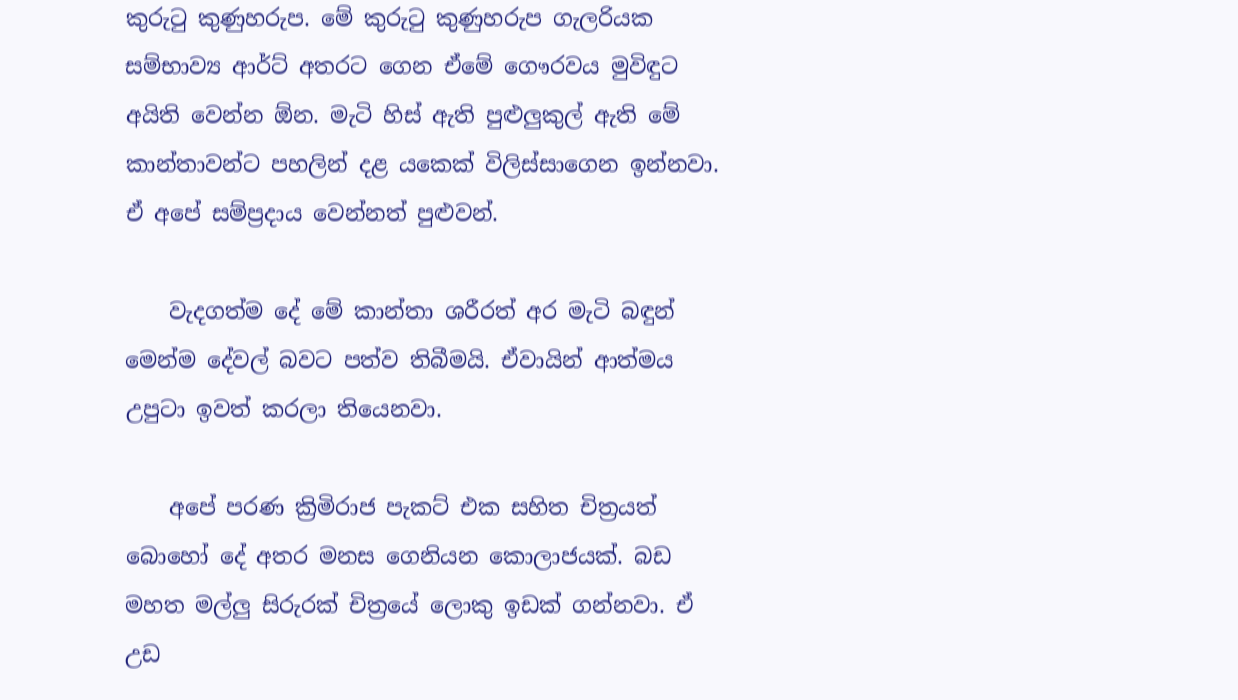කුරුටු කුණුහරුප. මේ කුරුටු කුණුහරුප ගැලරියක සම්භාව්‍ය ආර්ට් අතරට ගෙන ඒමේ ගෞරවය මුවිඳුට අයිති වෙන්න ඕන. මැටි හිස් ඇති පුළුලුකුල් ඇති මේ කාන්තාවන්ට පහලින් දළ යකෙක් විලිස්සාගෙන ඉන්නවා. ඒ අපේ සම්ප්‍රදාය වෙන්නත් පුළුවන්.

    වැදගත්ම දේ මේ කාන්තා ශරීරත් අර මැටි බඳුන් මෙන්ම දේවල් බවට පත්ව තිබීමයි. ඒවායින් ආත්මය උපුටා ඉවත් කරලා තියෙනවා.

    අපේ පරණ ක්‍රිමිරාජ පැකට් එක සහිත චිත්‍රයත් බොහෝ දේ අතර මනස ගෙනියන කොලාජයක්. බඩ මහත මල්ලු සිරුරක් චිත්‍රයේ ලොකු ඉඩක් ගන්නවා. ඒ උඩ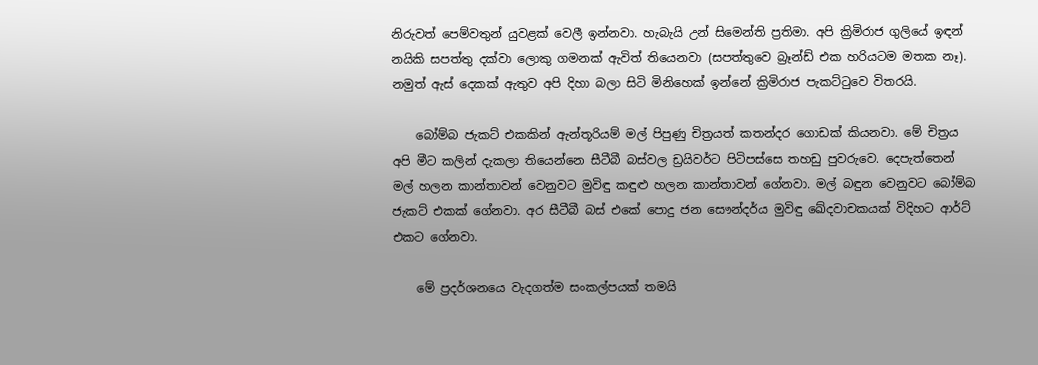නිරුවත් පෙම්වතුන් යුවළක් වෙලී ඉන්නවා. හැබැයි උන් සිමෙන්ති ප්‍රතිමා. අපි ක්‍රිමිරාජ ගුලියේ ඉඳන් නයිකි සපත්තු දක්වා ලොකු ගමනක් ඇවිත් තියෙනවා (සපත්තුවෙ බ්‍රෑන්ඩ් එක හරියටම මතක නෑ). නමුත් ඇස් දෙකක් ඇතුව අපි දිහා බලා සිටි මිනිහෙක් ඉන්නේ ක්‍රිමිරාජ පැකට්ටුවෙ විතරයි.

    බෝම්බ ජැකට් එකකින් ඇන්තූරියම් මල් පිපුණු චිත්‍රයත් කතන්දර ගොඩක් කියනවා. මේ චිත්‍රය අපි මීට කලින් දැකලා තියෙන්නෙ සීටීබී බස්වල ඩ්‍රයිවර්ට පිටිපස්සෙ තහඩු පුවරුවෙ. දෙපැත්තෙන් මල් හලන කාන්තාවන් වෙනුවට මුවිඳු කඳුළු හලන කාන්තාවන් ගේනවා. මල් බඳුන වෙනුවට බෝම්බ ජැකට් එකක් ගේනවා. අර සීටීබී බස් එකේ පොදු ජන සෞන්දර්ය මුවිඳු ඛේදවාචකයක් විදිහට ආර්ට් එකට ගේනවා.

    මේ ප්‍රදර්ශනයෙ වැදගත්ම සංකල්පයක් තමයි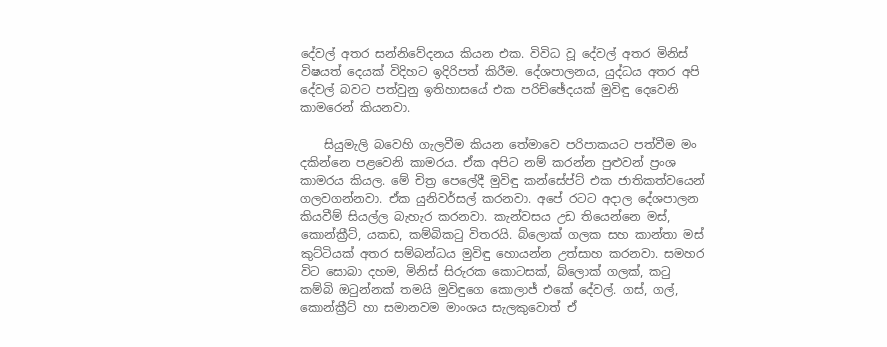දේවල් අතර සන්නිවේදනය කියන එක. විවිධ වූ දේවල් අතර මිනිස් විෂයත් දෙයක් විදිහට ඉදිරිපත් කිරීම. දේශපාලනය, යුද්ධය අතර අපි දේවල් බවට පත්වුනු ඉතිහාසයේ එක පරිච්ඡේදයක් මුවිඳු දෙවෙනි කාමරෙන් කියනවා.

    සියුමැලි බවෙහි ගැලවීම කියන තේමාවෙ පරිපාකයට පත්වීම මං දකින්නෙ පළවෙනි කාමරය. ඒක අපිට නම් කරන්න පුළුවන් ප්‍රංශ කාමරය කියල. මේ චිත්‍ර පෙලේදී මුවිඳු කන්සේප්ට් එක ජාතිකත්වයෙන් ගලවගන්නවා. ඒක යුනිවර්සල් කරනවා. අපේ රටට අදාල දේශපාලන කියවීම් සියල්ල බැහැර කරනවා. කැන්වසය උඩ තියෙන්නෙ මස්, කොන්ක්‍රීට්, යකඩ, කම්බිකටු විතරයි. බ්ලොක් ගලක සහ කාන්තා මස් කුට්ටියක් අතර සම්බන්ධය මුවිඳු හොයන්න උත්සාහ කරනවා. සමහර විට සොබා දහම, මිනිස් සිරුරක කොටසක්, බ්ලොක් ගලක්, කටු කම්බි ඔටුන්නක් තමයි මුවිඳුගෙ කොලාජ් එකේ දේවල්. ගස්, ගල්, කොන්ක්‍රීට් හා සමානවම මාංශය සැලකුවොත් ඒ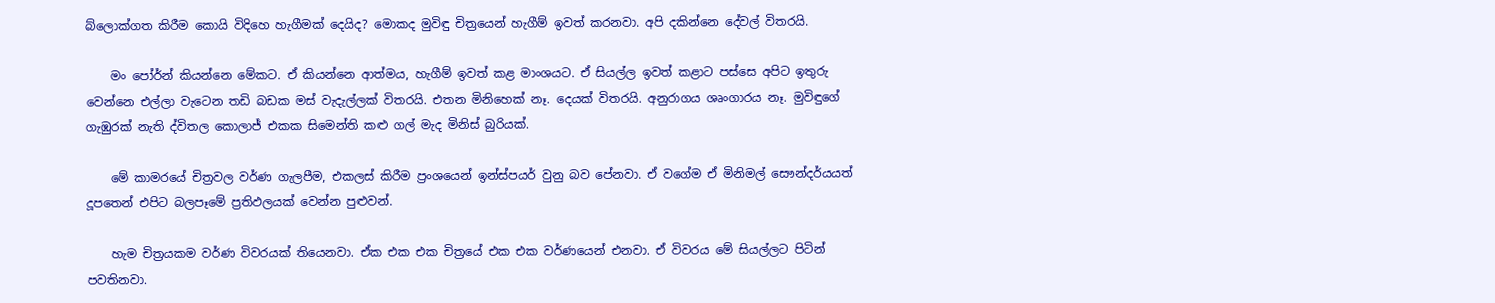බ්ලොක්ගත කිරීම කොයි විදිහෙ හැගීමක් දෙයිද? මොකද මුවිඳු චිත්‍රයෙන් හැගීම් ඉවත් කරනවා. අපි දකින්නෙ දේවල් විතරයි.

    මං පෝර්න් කියන්නෙ මේකට. ඒ කියන්නෙ ආත්මය, හැගීම් ඉවත් කළ මාංශයට. ඒ සියල්ල ඉවත් කළාට පස්සෙ අපිට ඉතුරු වෙන්නෙ එල්ලා වැටෙන තඩි බඩක මස් වැදැල්ලක් විතරයි. එතන මිනිහෙක් නෑ. දෙයක් විතරයි. අනුරාගය ශෘංගාරය නෑ. මුවිඳුගේ ගැඹුරක් නැති ද්විතල කොලාජ් එකක සිමෙන්ති කළු ගල් මැද මිනිස් බුරියක්.

    මේ කාමරයේ චිත්‍රවල වර්ණ ගැලපීම, එකලස් කිරීම ප්‍රංශයෙන් ඉන්ස්පයර් වුනු බව පේනවා. ඒ වගේම ඒ මිනිමල් සෞන්දර්යයත් දූපතෙන් එපිට බලපෑමේ ප්‍රතිඵලයක් වෙන්න පුළුවන්.

    හැම චිත්‍රයකම වර්ණ විවරයක් තියෙනවා. ඒක එක එක චිත්‍රයේ එක එක වර්ණයෙන් එනවා. ඒ විවරය මේ සියල්ලට පිටින් පවතිනවා.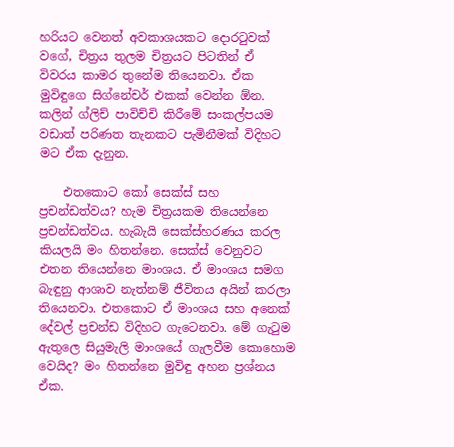හරියට වෙනත් අවකාශයකට දොරටුවක් වගේ, චිත්‍රය තුලම චිත්‍රයට පිටතින් ඒ විවරය කාමර තුනේම තියෙනවා. ඒක මුවිඳුගෙ සිග්නේචර් එකක් වෙන්න ඕන. කලින් ග්ලිච් පාවිච්චි කිරීමේ සංකල්පයම වඩාත් පරිණත තැනකට පැමිනීමක් විදිහට මට ඒක දැනුන.

    එතකොට කෝ සෙක්ස් සහ ප්‍රචන්ඩත්වය? හැම චිත්‍රයකම තියෙන්නෙ ප්‍රචන්ඩත්වය. හැබැයි සෙක්ස්හරණය කරල කියලයි මං හිතන්නෙ. සෙක්ස් වෙනුවට එතන තියෙන්නෙ මාංශය. ඒ මාංශය සමග බැඳුනු ආශාව නැත්නම් ජීවිතය අයින් කරලා තියෙනවා. එතකොට ඒ මාංශය සහ අනෙක් දේවල් ප්‍රචන්ඩ විදිහට ගැටෙනවා. මේ ගැටුම ඇතුලෙ සියුමැලි මාංශයේ ගැලවීම කොහොම වෙයිද? මං හිතන්නෙ මුවිඳු අහන ප්‍රශ්නය ඒක.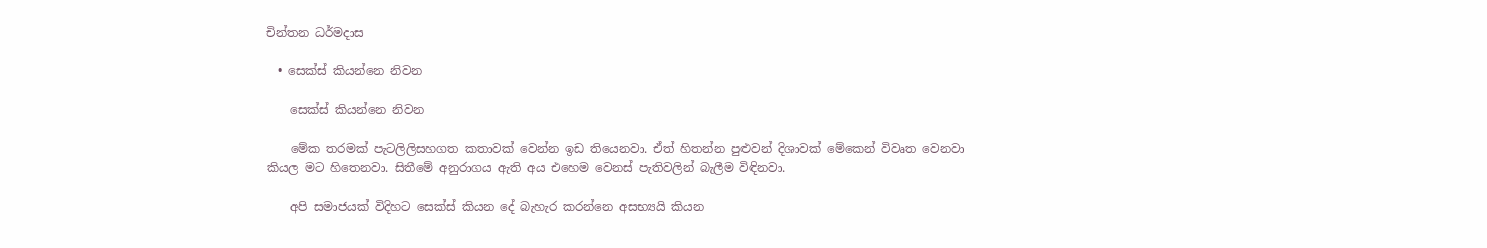චින්තන ධර්මදාස

  • සෙක්ස් කියන්නෙ නිවන

    සෙක්ස් කියන්නෙ නිවන

    මේක තරමක් පැටලිලිසහගත කතාවක් වෙන්න ඉඩ තියෙනවා. ඒත් හිතන්න පුළුවන් දිශාවක් මේකෙන් විවෘත වෙනවා කියල මට හිතෙනවා. සිතී‍මේ අනුරාගය ඇති අය එහෙම වෙනස් පැතිවලින් බැලීම විඳිනවා.

    අපි සමාජයක් විදිහට සෙක්ස් කියන දේ බැහැර කරන්නෙ අසභ්‍යයි කියන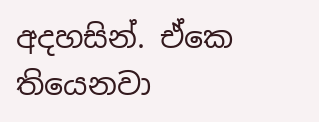අදහසින්. ඒකෙ තියෙනවා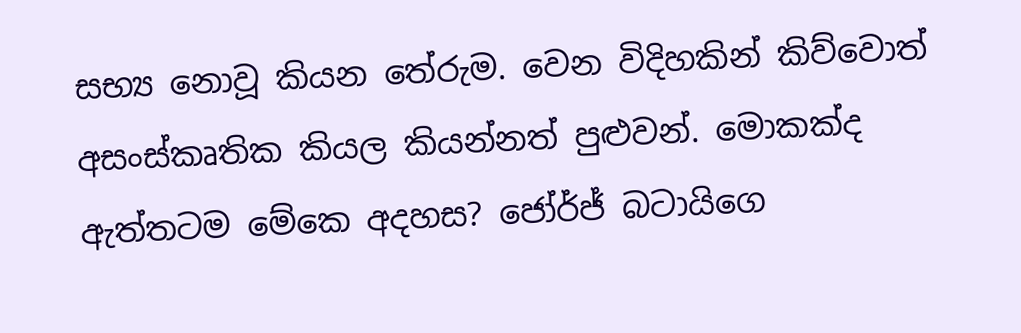සභ්‍ය නොවූ කියන තේරුම. වෙන විදිහකින් කිව්වොත් අසංස්කෘතික කියල කියන්නත් පුළුවන්. මොකක්ද ඇත්තටම මේකෙ අදහස? ජෝර්ජ් බටායිගෙ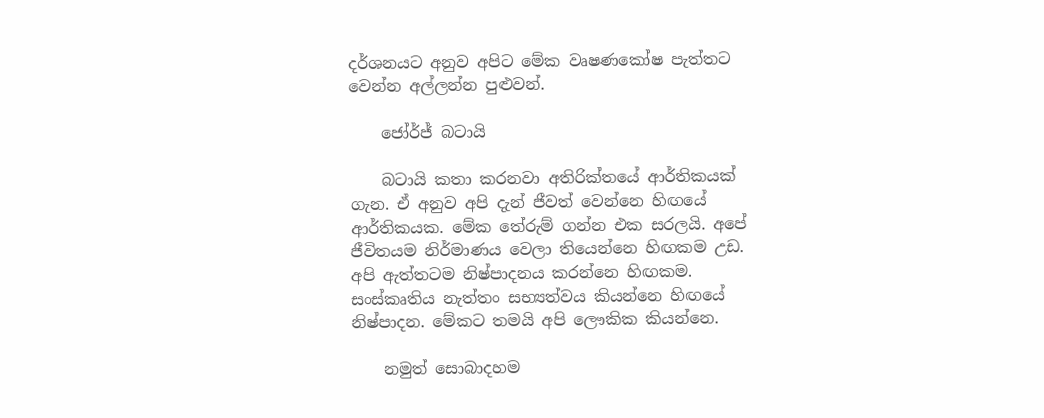දර්ශනයට අනුව අපිට මේක වෘෂණකෝෂ පැත්තට වෙන්න අල්ලන්න පුළුවන්.

    ජෝර්ජ් බටායි

    බටායි කතා කරනවා අතිරික්තයේ ආර්තිකයක් ගැන. ඒ අනුව අපි දැන් ජීවත් වෙන්නෙ හිඟයේ ආර්තිකයක. මේක තේරුම් ගන්න එක සරලයි. අපේ ජීවිතයම නිර්මාණය වෙලා තියෙන්නෙ හිඟකම උඩ. අපි ඇත්තටම නිෂ්පාදනය කරන්නෙ හිඟකම. සංස්කෘතිය නැත්තං සභ්‍යත්වය කියන්නෙ හිඟයේ නිෂ්පාදන. මේකට තමයි අපි ලෞකික කියන්නෙ.

    නමුත් සොබාදහම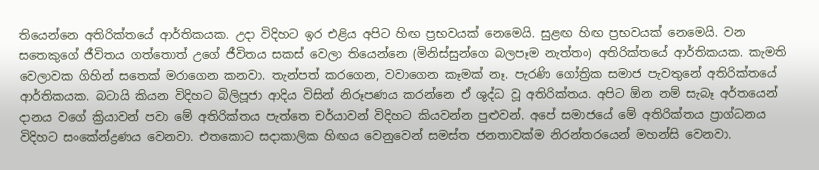තියෙන්නෙ අතිරික්තයේ ආර්තිකයක. උදා විදිහට ඉර එළිය අපිට හිඟ ප්‍රභවයක් නෙමෙයි. සුළඟ හිඟ ප්‍රභවයක් නෙමෙයි. වන සතෙකුගේ ජීවිතය ගත්තොත් උ‍ගේ ජීවිතය සකස් වෙලා තියෙන්නෙ (මිනිස්සුන්ගෙ බලපෑම නැත්තං) අතිරික්තයේ ආර්තිකයක. කැමති වෙලාවක ගිහින් සතෙක් මරාගෙන කනවා. තැන්පත් කරගෙන, වවාගෙන කෑමක් නෑ. පැරණි ගෝත්‍රික සමාජ පැවතුනේ අතිරික්තයේ ආර්තිකයක. බටායි කියන විදිහට බිලිපූජා ආදිය විසින් නිරූපණය කරන්නෙ ඒ ශුද්ධ වූ අතිරික්තය. අපිට ඕන නම් සැබෑ අර්තයෙන් දානය වගේ ක්‍රියාවන් පවා මේ අතිරික්තය පැත්තෙ චර්යාවන් විදිහට කියවන්න පුළුවන්. අපේ සමාජයේ මේ අතිරික්තය ප්‍රාග්ධනය විදිහට සංකේන්ද්‍රණය වෙනවා. එතකොට සදාකාලික හිඟය වෙනුවෙන් සමස්ත ජනතාවක්ම නිරන්තරයෙන් මහන්සි වෙනවා.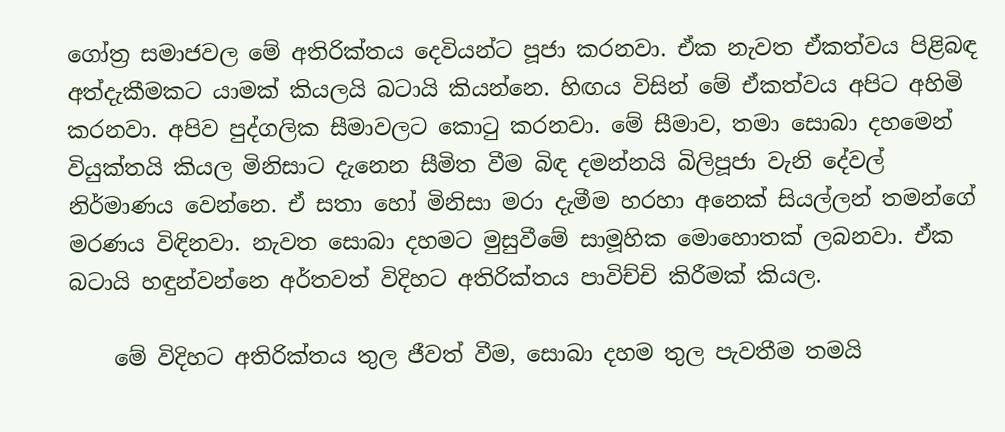ගෝත්‍ර සමාජවල මේ අතිරික්තය දෙවියන්ට පූජා කරනවා. ඒක නැවත ඒකත්වය පිළිබඳ අත්දැකීමකට යාමක් කියලයි බටායි කියන්නෙ. හිඟය විසින් මේ ඒකත්වය අපිට අහිමි කරනවා. අපිව පුද්ගලික සීමාවලට කොටු කරනවා. මේ සීමාව, තමා සොබා දහමෙන් වියුක්තයි කියල මිනිසාට දැනෙන සීමිත වීම බිඳ දමන්නයි බිලිපූජා වැනි දේවල් නිර්මාණය වෙන්නෙ. ඒ සතා හෝ මිනිසා මරා දැමීම හරහා අනෙක් සියල්ලන් තමන්ගේ මරණය විඳිනවා. නැවත සොබා දහමට මුසුවීමේ සාමූහික මොහොතක් ලබනවා. ඒක බටායි හඳුන්වන්නෙ අර්තවත් විදිහට අතිරික්තය පාවිච්චි කිරීමක් කියල.

    මේ විදිහට අතිරික්තය තුල ජීවත් වීම, සොබා දහම තුල පැවතීම තමයි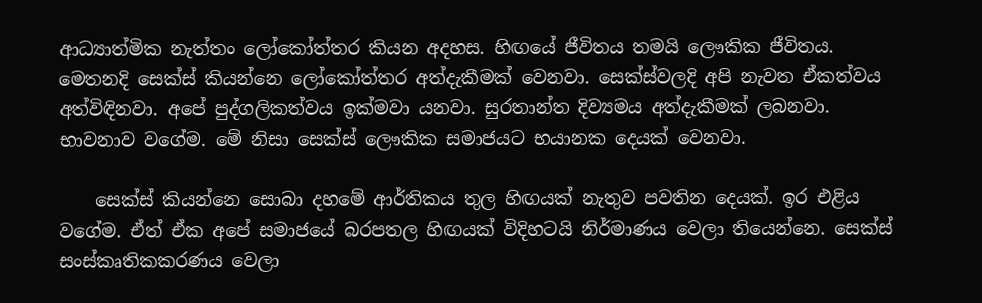ආධ්‍යාත්මික නැත්තං ලෝකෝත්තර කියන අදහස. හිඟයේ ජීවිතය තමයි ලෞකික ජීවිතය. මෙතනදි සෙක්ස් කියන්නෙ ලෝකෝත්තර අත්දැකීමක් වෙනවා. සෙක්ස්වලදි අපි නැවත ඒකත්වය අත්විඳිනවා. අපේ පුද්ගලිකත්වය ඉක්මවා යනවා. සුරතාන්ත දිව්‍යමය අත්දැකීමක් ලබනවා. භාවනාව වගේම. මේ නිසා සෙක්ස් ලෞකික සමාජයට භයානක දෙයක් වෙනවා.

    සෙක්ස් කියන්නෙ සොබා දහමේ ආර්තිකය තුල හිඟයක් නැතුව පවතින දෙයක්. ඉර එළිය වගේම. ඒත් ඒක අපේ සමාජයේ බරපතල හිඟයක් විදිහටයි නිර්මාණය වෙලා තියෙන්නෙ. සෙක්ස් සංස්කෘතිකකරණය වෙලා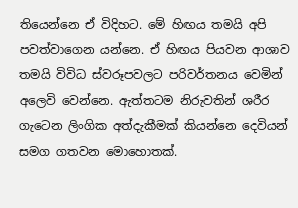තියෙන්නෙ ඒ විදිහට. මේ හිඟය තමයි අපි පවත්වාගෙන යන්නෙ. ඒ හිඟය පියවන ආශාව තමයි විවිධ ස්වරූපවලට පරිවර්තනය වෙමින් අලෙවි වෙන්නෙ. ඇත්තටම නිරුවතින් ශරීර ගැටෙන ලිංගික අත්දැකීමක් කියන්නෙ දෙවියන් සමග ගතවන මොහොතක්.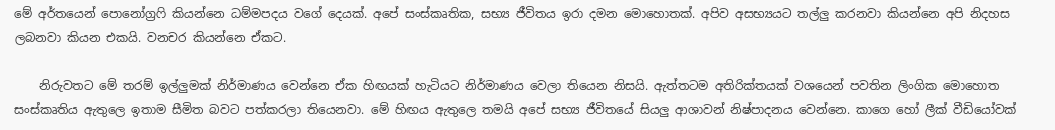මේ අර්තයෙන් පොනෝග්‍රෆි කියන්නෙ ධම්මපදය වගේ දෙයක්. අපේ සංස්කෘතික, සභ්‍ය ජීවිතය ඉරා දමන මොහොතක්. අපිව අසභ්‍යයට තල්ලු කරනවා කියන්නෙ අපි නිදහස ලබනවා කියන එකයි. වනචර කියන්නෙ ඒකට.

    නිරුවතට මේ තරම් ඉල්ලුමක් නිර්මාණය වෙන්නෙ ඒක හිඟයක් හැටියට නිර්මාණය වෙලා තියෙන නිසයි. ඇත්තටම අතිරික්තයක් වශයෙන් පවතින ලිංගික මොහොත සංස්කෘතිය ඇතුලෙ ඉතාම සීමිත බවට පත්කරලා තියෙනවා. මේ හිඟය ඇතුලෙ තමයි අපේ සභ්‍ය ජීවිතයේ සියලු ආශාවන් නිෂ්පාදනය වෙන්නෙ. කාගෙ හෝ ලීක් වීඩියෝවක්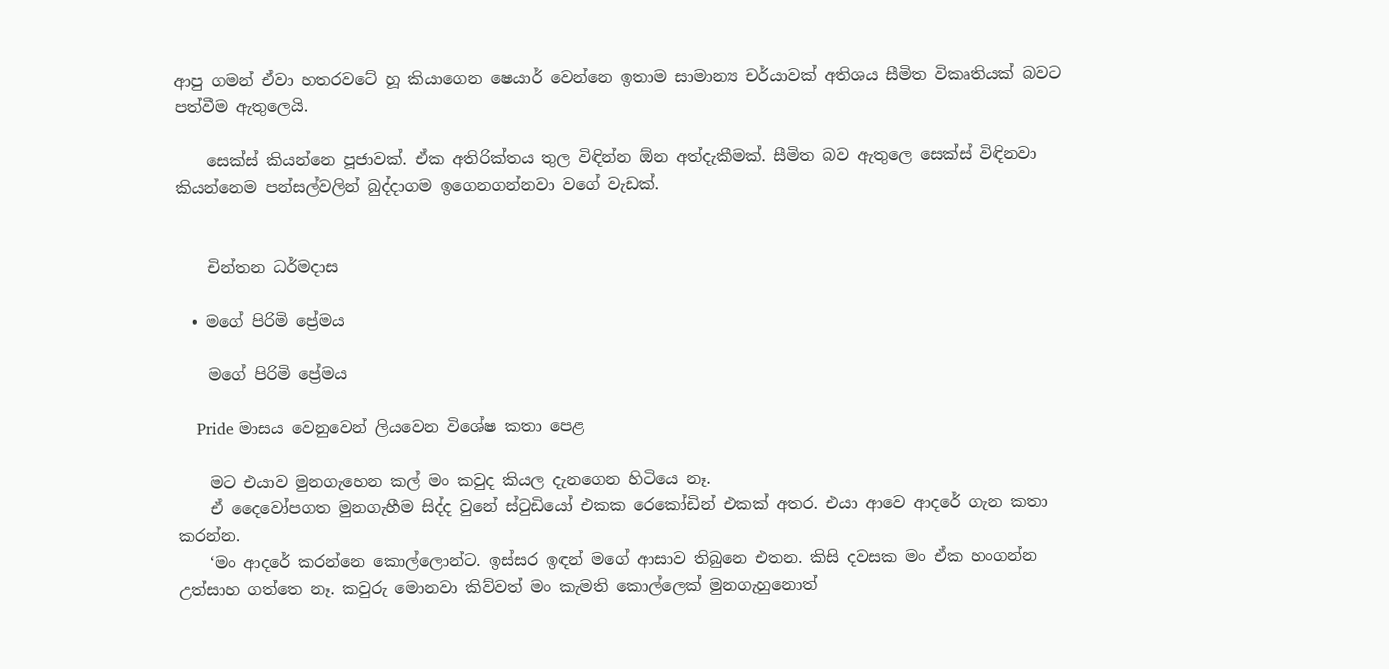ආපු ගමන් ඒවා හතරවටේ හූ කියාගෙන ෂෙයාර් වෙන්නෙ ඉතාම සාමාන්‍ය චර්යාවක් අතිශය සීමිත විකෘතියක් බවට පත්වීම ඇතුලෙයි.

    සෙක්ස් කියන්නෙ පූජාවක්. ඒක අතිරික්තය තුල විඳින්න ඕන අත්දැකීමක්. සීමිත බව ඇතුලෙ සෙක්ස් විඳිනවා කියන්නෙම පන්සල්වලින් බුද්දාගම ඉගෙනගන්නවා වගේ වැඩක්.


    චින්තන ධර්මදාස

  • මගේ පිරිමි ප්‍රේමය

    මගේ පිරිමි ප්‍රේමය

    Pride මාසය වෙනුවෙන් ලියවෙන විශේෂ කතා පෙළ

    මට එයාව මුනගැහෙන කල් මං කවුද කියල දැනගෙන හිටියෙ නෑ.
    ඒ දෛවෝපගත මුනගැහීම සිද්ද වුනේ ස්ටුඩියෝ එකක රෙකෝඩින් එකක් අතර. එයා ආවෙ ආදරේ ගැන කතා කරන්න.
    ‘මං ආදරේ කරන්නෙ කොල්ලොන්ට. ඉස්සර ඉඳන් මගේ ආසාව තිබුනෙ එතන. කිසි දවසක මං ඒක හංගන්න උත්සාහ ගත්තෙ නෑ. කවුරු මොනවා කිව්වත් මං කැමති කොල්ලෙක් මුනගැහුනොත්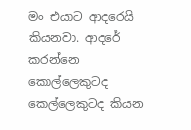මං එයාට ආදරෙයි කියනවා. ආදරේ කරන්නෙ කොල්ලෙකුටද කෙල්ලෙකුටද කියන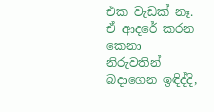එක වැඩක් නෑ. ඒ ආදරේ කරන කෙනා නිරුවතින් බදාගෙන ඉඳිද්දි,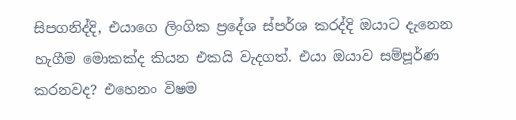සිපගනිද්දි, එයාගෙ ලිංගික ප්‍රදේශ ස්පර්ශ කරද්දි ඔයාට දැනෙන හැගීම මොකක්ද කියන එකයි වැදගත්. එයා ඔයාව සම්පූර්ණ කරනවද? එහෙනං විෂම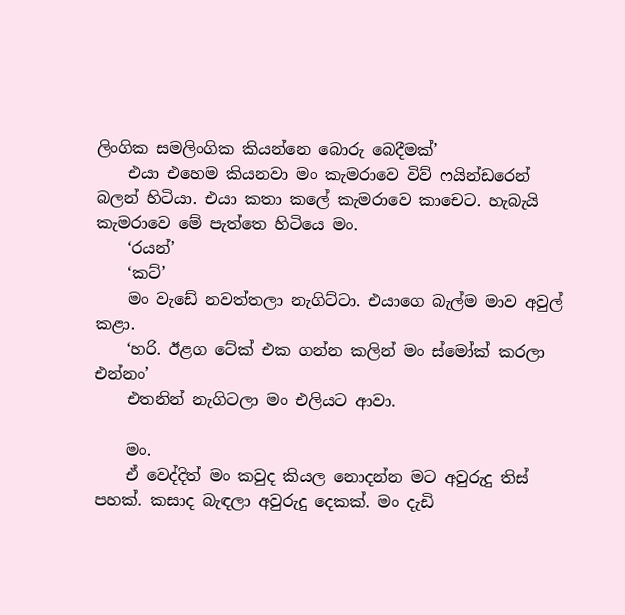ලිංගික සමලිංගික කියන්නෙ බොරු බෙදීමක්’
    එයා එහෙම කියනවා මං කැමරාවෙ විව් ෆයින්ඩරෙන් බලන් හිටියා. එයා කතා කලේ කැමරාවෙ කාචෙට. හැබැයි කැමරාවෙ මේ පැත්තෙ හිටියෙ මං.
    ‘රයන්’
    ‘කට්’
    මං වැ‍ඩේ නවත්තලා නැගිට්ටා. එයාගෙ බැල්ම මාව අවුල් කළා.
    ‘හරි. ඊළග ටේක් එක ගන්න කලින් මං ස්මෝක් කරලා එන්නං’
    එතනින් නැගිටලා මං එලියට ආවා.

    මං.
    ඒ වෙද්දිත් මං කවුද කියල නොදන්න මට අවුරුදු තිස් පහක්. කසාද බැඳලා අවුරුදු දෙකක්. මං දැඩි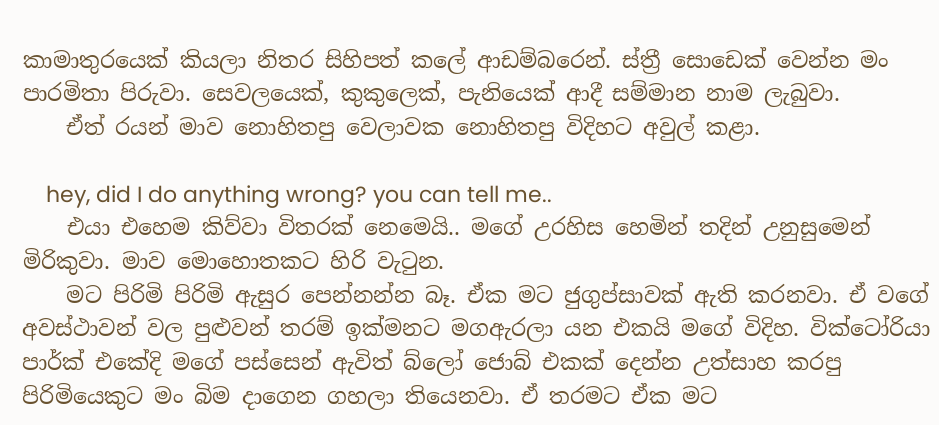කාමාතුරයෙක් කියලා නිතර සිහිපත් කලේ ආඩම්බරෙන්. ස්ත්‍රී සොඩෙක් වෙන්න මං පාරමිතා පිරුවා. සෙවලයෙක්, කුකුලෙක්, පැනියෙක් ආදී සම්මාන නාම ලැබුවා.
    ඒත් රයන් මාව නොහිතපු වෙලාවක නොහිතපු විදිහට අවුල් කළා.

    hey, did I do anything wrong? you can tell me..
    එයා එහෙම කිව්වා විතරක් නෙමෙයි.. මගේ උරහිස හෙමින් තදින් උනුසුමෙන් මිරිකුවා. මාව මොහොතකට හිරි වැටුන.
    මට පිරිමි පිරිමි ඇසුර පෙන්නන්න බෑ. ඒක මට ජුගුප්සාවක් ඇති කරනවා. ඒ වගේ අවස්ථාවන් වල පුළුවන් තරම් ඉක්මනට මගඇරලා යන එකයි මගේ විදිහ. වික්ටෝරියා පාර්ක් එකේදි මගේ පස්සෙන් ඇවිත් බ්ලෝ ජොබ් එකක් දෙන්න උත්සාහ කරපු පිරිමියෙකුට මං බිම දාගෙන ගහලා තියෙනවා. ඒ තරමට ඒක මට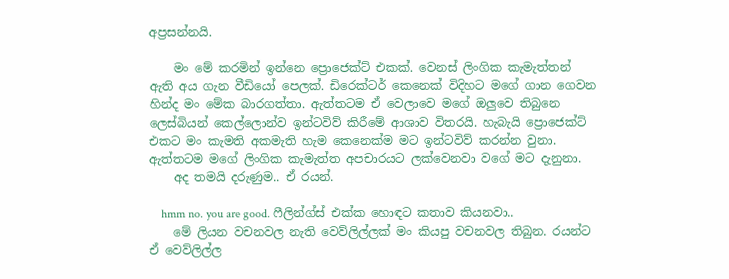අප්‍රසන්නයි.

    මං මේ කරමින් ඉන්නෙ ප්‍රොජෙක්ට් එකක්. වෙනස් ලිංගික කැමැත්තන් ඇති අය ගැන වීඩියෝ පෙලක්. ඩිරෙක්ටර් කෙනෙක් විදිහට මගේ ගාන ගෙවන හින්ද මං මේක බාරගත්තා. ඇත්තටම ඒ වෙලාවෙ මගේ ඔලුවෙ තිබුනෙ ලෙස්බියන් කෙල්ලොන්ව ඉන්ටවිව් කිරීමේ ආශාව විතරයි. හැබැයි ප්‍රොජෙක්ට් එකට මං කැමති අකමැති හැම කෙනෙක්ම මට ඉන්ටවිව් කරන්න වුනා. ඇත්තටම මගේ ලිංගික කැමැත්ත අපචාරයට ලක්වෙනවා වගේ මට දැනුනා.
    අද තමයි දරුණුම.. ඒ රයන්.

    hmm no. you are good. ෆීලින්ග්ස් එක්ක හොඳට කතාව කියනවා..
    මේ ලියන වචනවල නැති වෙව්ලිල්ලක් මං කියපු වචනවල තිබුන. රයන්ට ඒ වෙව්ලිල්ල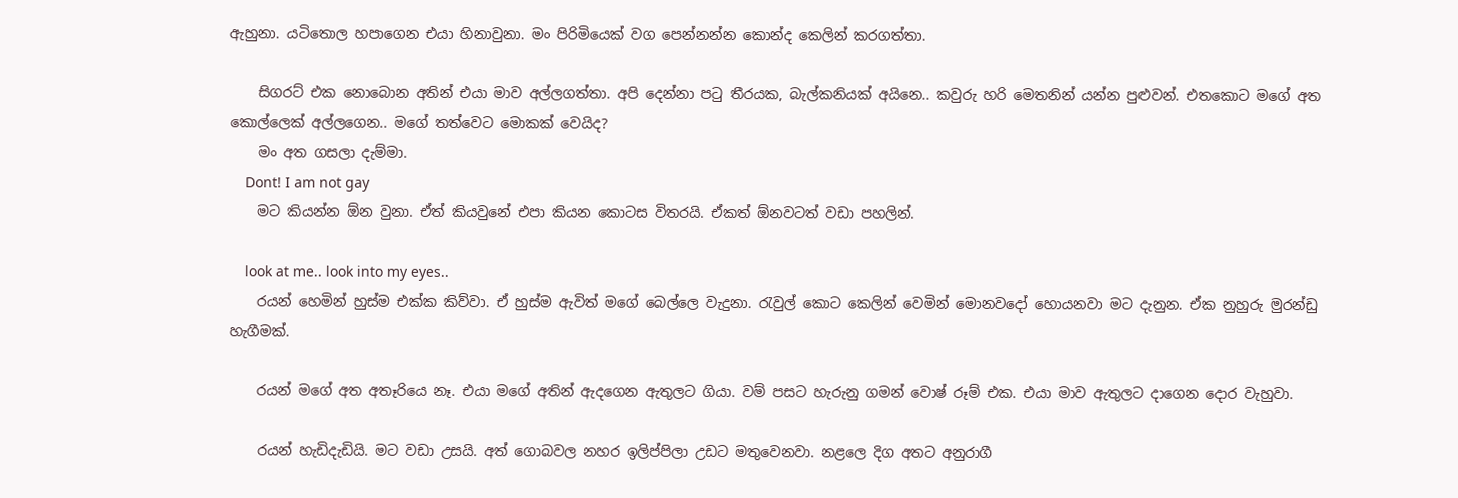ඇහුනා. යටිතොල හපාගෙන එයා හිනාවුනා. මං පිරිමියෙක් වග පෙන්නන්න කොන්ද කෙලින් කරගත්තා.

    සිගරට් එක නොබොන අතින් එයා මාව අල්ලගත්තා. අපි දෙන්නා පටු තීරයක, බැල්කනියක් අයිනෙ.. කවුරු හරි මෙතනින් යන්න පුළුවන්. එතකොට මගේ අත කොල්ලෙක් අල්ලගෙන.. මගේ තත්වෙට මොකක් වෙයිද?
    මං අත ගසලා දැම්මා.
    Dont! I am not gay
    මට කියන්න ඕන වුනා. ඒත් කියවුනේ එපා කියන කොටස විතරයි. ඒකත් ඕනවටත් වඩා පහලින්.

    look at me.. look into my eyes..
    රයන් හෙමින් හුස්ම එක්ක කිව්වා. ඒ හුස්ම ඇවිත් මගේ බෙල්ලෙ වැදුනා. රැවුල් කොට කෙලින් වෙමින් මොනවදෝ හොයනවා මට දැනුන. ඒක නුහුරු මුරන්ඩු හැගීමක්.

    රයන් මගේ අත අතෑරියෙ නෑ. එයා මගේ අතින් ඇදගෙන ඇතුලට ගියා. වම් පසට හැරුනු ගමන් වොෂ් රූම් එක. එයා මාව ඇතුලට දාගෙන දොර වැහුවා.

    රයන් හැඩිදැඩියි. මට වඩා උසයි. අත් ගොබවල නහර ඉලිප්පිලා උඩට මතුවෙනවා. නළලෙ දිග අතට අනුරාගී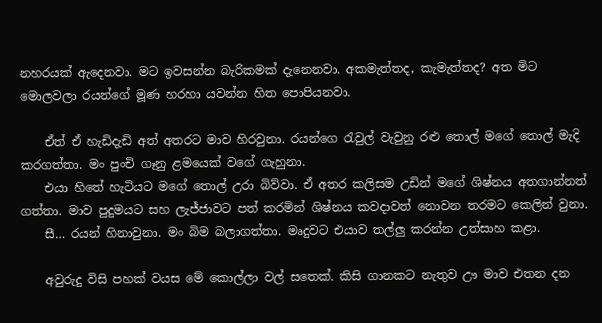නහරයක් ඇදෙනවා. මට ඉවසන්න බැරිකමක් දැනෙනවා. අකමැත්තද, කැමැත්තද? අත මිට මොලවලා රයන්ගේ මූණ හරහා යවන්න හිත පොපියනවා.

    ඒත් ඒ හැඩිදැඩි අත් අතරට මාව හිරවුනා. රයන්ගෙ රැවුල් වැවුනු රළු තොල් මගේ තොල් මැදි කරගත්තා. මං පුංචි ගෑනු ළ‍මයෙක් වගේ ගැහුනා.
    එයා හිතේ හැටියට මගේ තොල් උරා බිව්වා. ඒ අතර කලිසම උඩින් මගේ ශිෂ්නය අතගාන්නත් ගත්තා. මාව පුදුමයට සහ ලැජ්ජාවට පත් කරමින් ශිෂ්නය කවදාවත් නොවන තරමට කෙලින් වුනා.
    සී… රයන් හිනාවුනා. මං බිම බලාගත්තා. මෘදුවට එයාව තල්ලු කරන්න උත්සාහ කළා.

    අවුරුදු විසි පහක් වයස මේ කොල්ලා වල් සතෙක්. කිසි ගානකට නැතුව ඌ මාව එතන දන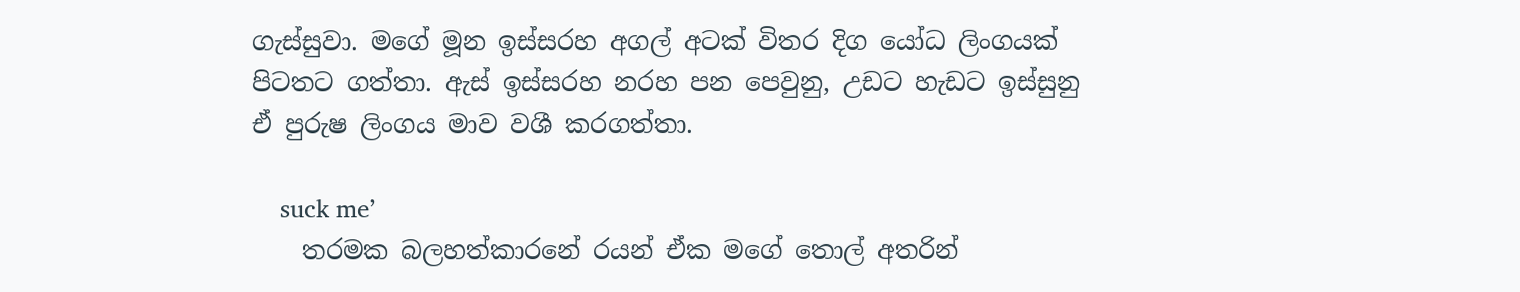ගැස්සුවා. මගේ මූන ඉස්සරහ අගල් අටක් විතර දිග යෝධ ලිංගයක් පිටතට ගත්තා. ඇස් ඉස්සරහ නරහ පන පෙවුනු, උඩට හැඩට ඉස්සුනු ඒ පුරුෂ ලිංගය මාව වශී කරගත්තා.

    suck me’
    තරමක බලහත්කාරනේ රයන් ඒක මගේ තොල් අතරින්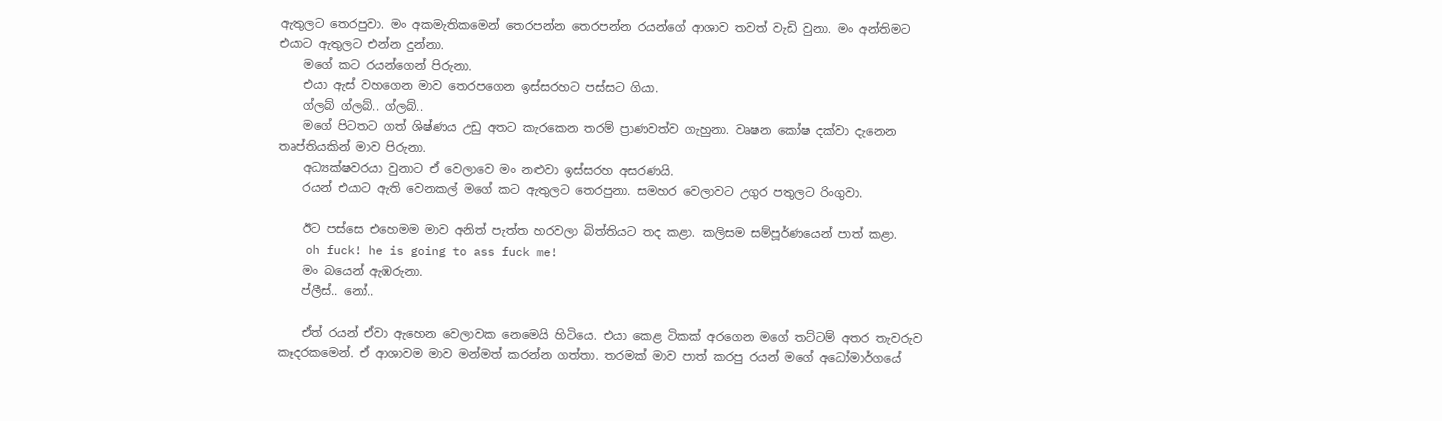ඇතුලට තෙරපුවා. මං අකමැතිකමෙන් තෙරපන්න තෙරපන්න රයන්ගේ ආශාව තවත් වැඩි වුනා. මං අන්තිමට එයාට ඇතුලට එන්න දුන්නා.
    මගේ කට රයන්ගෙන් පිරුනා.
    එයා ඇස් වහගෙන මාව තෙරපගෙන ඉස්සරහට පස්සට ගියා.
    ග්ලබ් ග්ලබ්.. ග්ලබ්..
    මගේ පිටතට ගත් ශිෂ්ණය උඩු අතට කැරකෙන තරම් ප්‍රාණවත්ව ගැහුනා. වෘෂන කෝෂ දක්වා දැනෙන තෘප්තියකින් මාව පිරුනා.
    අධ්‍යක්ෂවරයා වුනාට ඒ වෙලාවෙ මං නළුවා ඉස්සරහ අසරණයි.
    රයන් එයාට ඇති වෙනකල් මගේ කට ඇතුලට තෙරපුනා. සමහර වෙලාවට උගුර පතුලට රිංගුවා.

    ඊට පස්සෙ එහෙමම මාව අනිත් පැත්ත හරවලා බිත්තියට තද කළා. කලිසම සම්පූර්ණයෙන් පාත් කළා.
    oh fuck! he is going to ass fuck me!
    මං බයෙන් ඇඹරුනා.
    ප්ලීස්.. නෝ..

    ඒත් රයන් ඒවා ඇහෙන වෙලාවක නෙමෙයි හිටියෙ. එයා කෙළ ටිකක් අරගෙන මගේ තට්ටම් අතර තැවරුව කෑදරකමෙන්. ඒ ආශාවම මාව මන්මත් කරන්න ගත්තා. තරමක් මාව පාත් කරපු රයන් මගේ අධෝමාර්ගයේ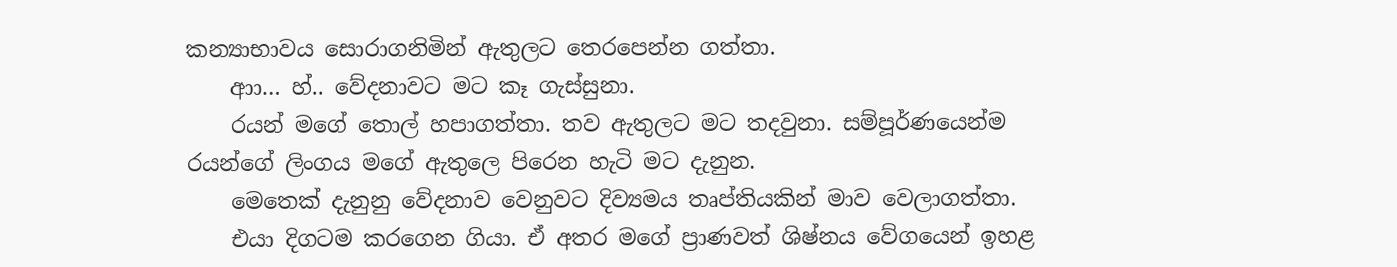කන්‍යාභාවය සොරාගනිමින් ඇතුලට තෙරපෙන්න ගත්තා.
    ආා… හ්.. වේදනාවට මට කෑ ගැස්සුනා.
    රයන් මගේ තොල් හපාගත්තා. තව ඇතුලට මට තදවුනා. සම්පූර්ණයෙන්ම රයන්ගේ ලිංගය මගේ ඇතුලෙ පිරෙන හැටි මට දැනුන.
    මෙතෙක් දැනුනු වේදනාව වෙනුවට දිව්‍යමය තෘප්තියකින් මාව වෙලාගත්තා.
    එයා දිගටම කරගෙන ගියා. ඒ අතර මගේ ප්‍රාණවත් ශිෂ්නය වේගයෙන් ඉහළ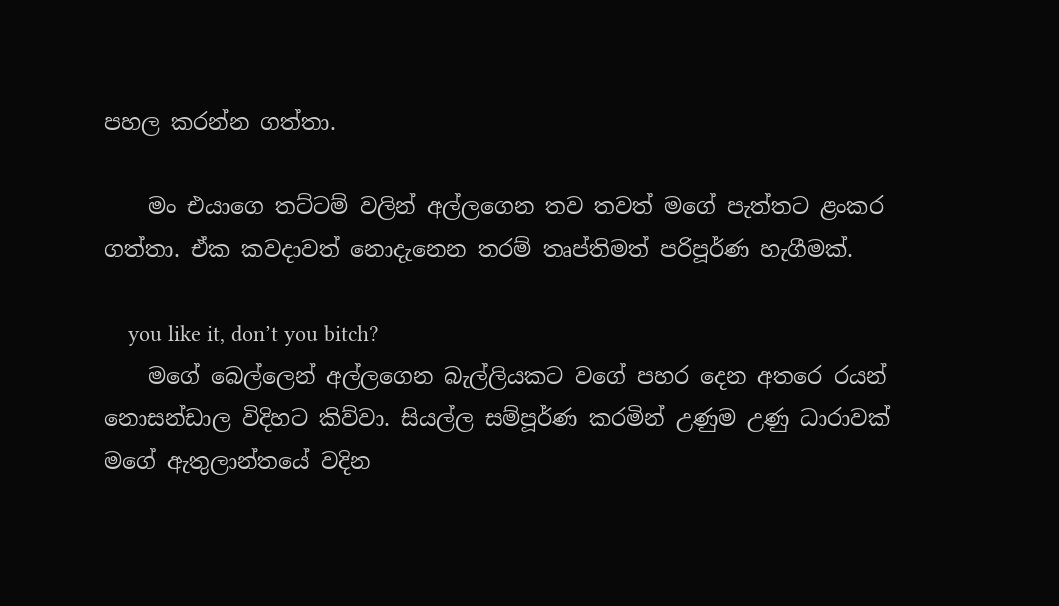පහල කරන්න ගත්තා.

    මං එයාගෙ තට්ටම් වලින් අල්ලගෙන තව තවත් මගේ පැත්තට ළංකර ගත්තා. ඒක කවදාවත් නොදැනෙන තරම් තෘප්තිමත් පරිපූර්ණ හැගීමක්.

    you like it, don’t you bitch?
    මගේ බෙල්ලෙන් අල්ලගෙන බැල්ලියකට වගේ පහර දෙන අතරෙ රයන් නොසන්ඩාල විදිහට කිව්වා. සියල්ල සම්පූර්ණ කරමින් උණුම උණු ධාරාවක් මගේ ඇතුලාන්තයේ වදින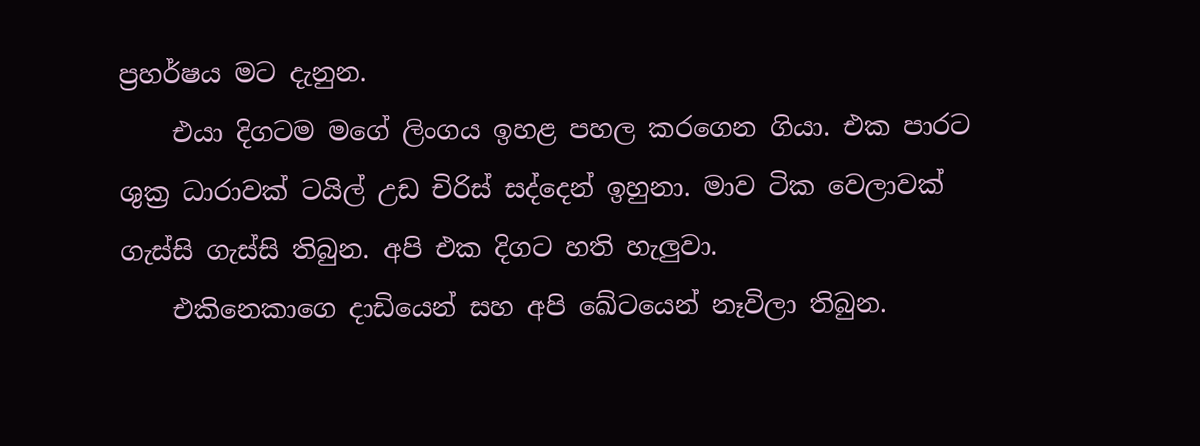ප්‍රහර්ෂය මට දැනුන.
    එයා දිගටම මගේ ලිංගය ඉහළ පහල කරගෙන ගියා. එක පාරට ශුක්‍ර ධාරාවක් ටයිල් උඩ චිරිස් සද්දෙන් ඉහුනා. මාව ටික වෙලාවක් ගැස්සි ගැස්සි තිබුන. අපි එක දිගට හති හැලුවා.
    එකිනෙකාගෙ දාඩියෙන් සහ අපි ඛේටයෙන් නෑවිලා තිබුන.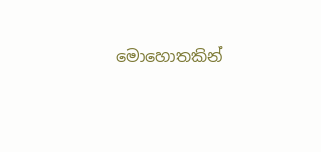මොහොතකින්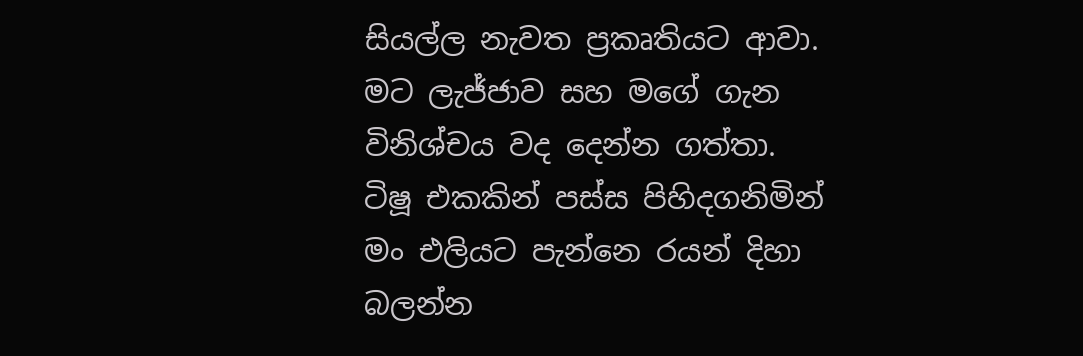සියල්ල නැවත ප්‍රකෘතියට ආවා. මට ලැජ්ජාව සහ මගේ ගැන විනිශ්චය වද දෙන්න ගත්තා. ටිෂූ එකකින් පස්ස පිහිදගනිමින් මං එලියට පැන්නෙ රයන් දිහා බලන්න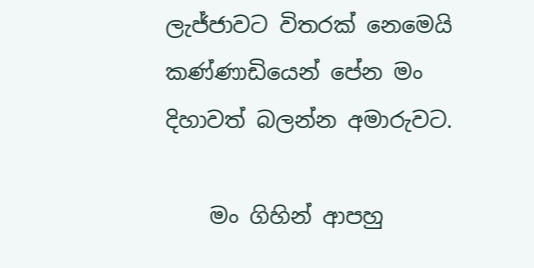ලැජ්ජාවට විතරක් නෙමෙයි කණ්ණාඩියෙන් පේන මං දිහාවත් බලන්න අමාරුවට.

    මං ගිහින් ආපහු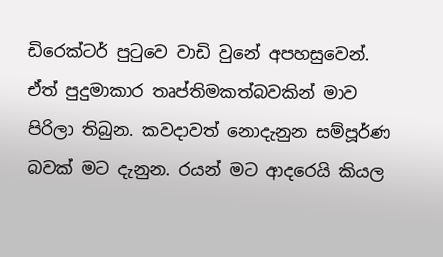ඩිරෙක්ටර් පුටුවෙ වාඩි වුනේ අපහසුවෙන්. ඒත් පුදුමාකාර තෘප්තිමකත්බවකින් මාව පිරිලා තිබුන. කවදාවත් නොදැනුන සම්පූර්ණ බවක් මට දැනුන. රයන් මට ආදරෙයි කියල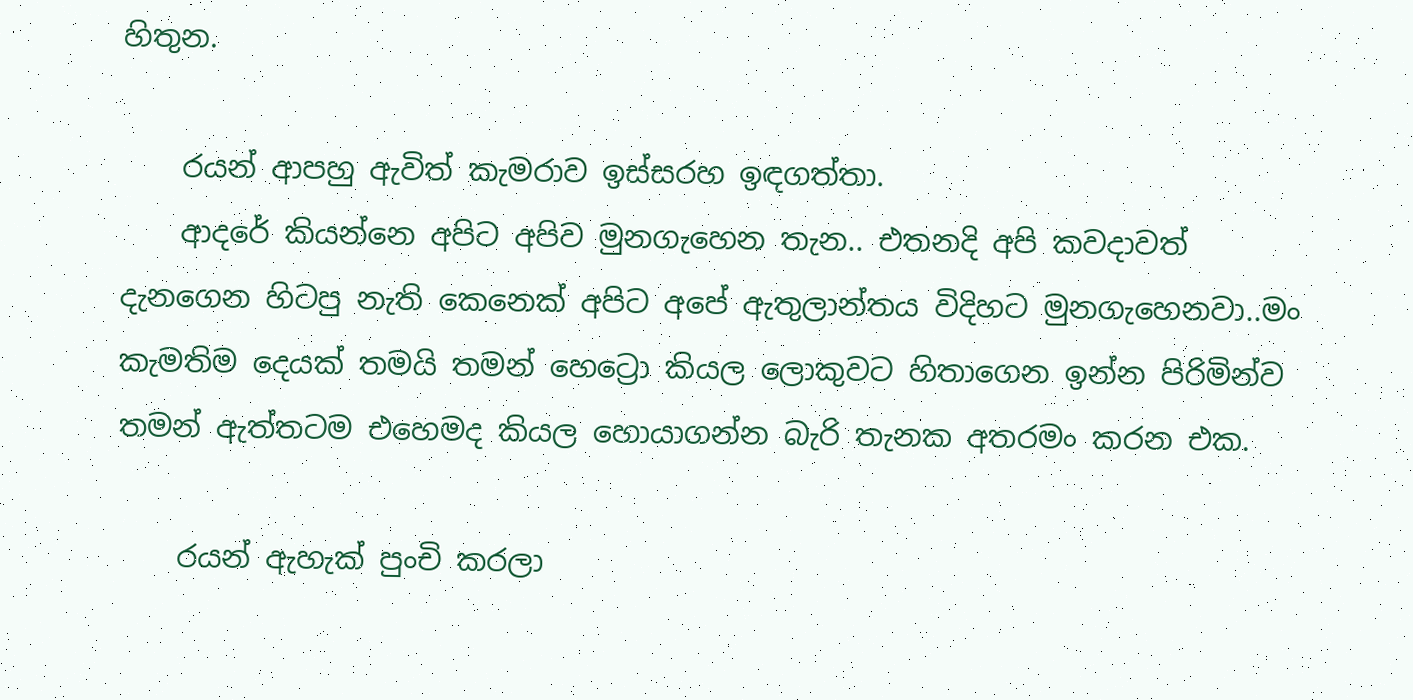හිතුන.

    රයන් ආපහු ඇවිත් කැමරාව ඉස්සරහ ඉඳගත්තා.
    ආදරේ කියන්නෙ අපිට අපිව මුනගැහෙන තැන.. එතනදි අපි කවදාවත් දැනගෙන හිටපු නැති කෙනෙක් අපිට අපේ ඇතුලාන්තය විදිහට මුනගැහෙනවා..මං කැමතිම දෙයක් තමයි තමන් හෙට්‍රො කියල ලොකුවට හිතාගෙන ඉන්න පිරිමින්ව තමන් ඇත්තටම එහෙමද කියල හොයාගන්න බැරි තැනක අතරමං කරන එක.

    රයන් ඇහැක් පුංචි කරලා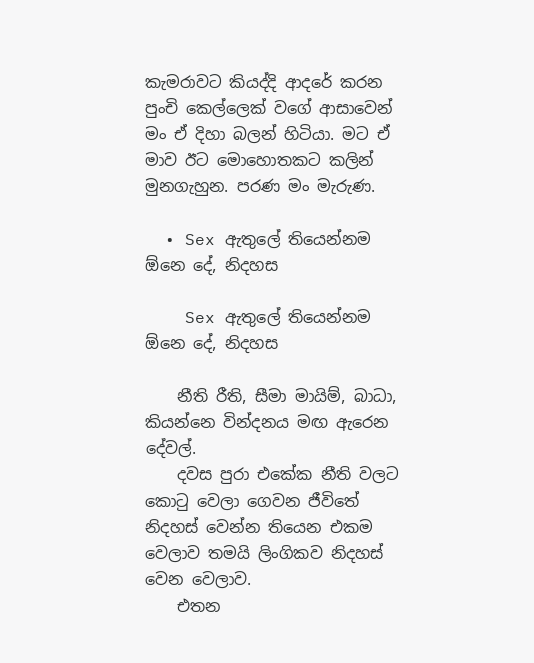කැමරාවට කියද්දි ආදරේ කරන පුංචි කෙල්ලෙක් වගේ ආසාවෙන් මං ඒ දිහා බලන් හිටියා. මට ඒ මාව ඊට මොහොතකට කලින් මුනගැහුන. පරණ මං මැරුණ.

  • Sex ඇතුලේ තියෙන්නම ඕනෙ දේ, නිදහස

    Sex ඇතුලේ තියෙන්නම ඕනෙ දේ, නිදහස

    නීති රීති, සීමා මායිම්, බාධා, කියන්නෙ වින්දනය මඟ ඇරෙන දේවල්.
    දවස පුරා එකේක නීති වලට කොටු වෙලා ගෙවන ජීවිතේ නිදහස් වෙන්න තියෙන එකම වෙලාව තමයි ලිංගිකව නිදහස් වෙන වෙලාව.
    එතන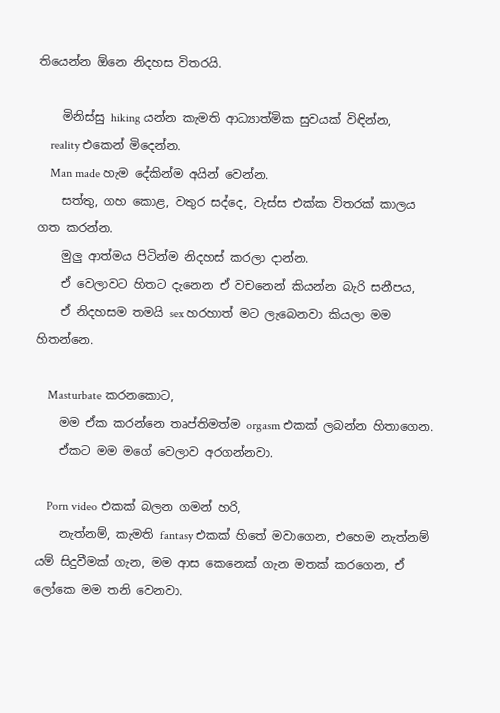තියෙන්න ඕනෙ නිදහස විතරයි.

    මිනිස්සු hiking යන්න කැමති ආධ්‍යාත්මික සුවයක් විඳින්න,
    reality එකෙන් මිදෙන්න.
    Man made හැම දේකින්ම අයින් වෙන්න.
    සත්තු, ගහ කොළ, වතුර සද්දෙ, වැස්ස එක්ක විතරක් කාලය ගත කරන්න.
    මුලු ආත්මය පිටින්ම නිදහස් කරලා දාන්න.
    ඒ වෙලාවට හිතට දැනෙන ඒ වචනෙන් කියන්න බැරි සනීපය,
    ඒ නිදහසම තමයි sex හරහාත් මට ලැබෙනවා කියලා මම හිතන්නෙ.

    Masturbate කරනකොට,
    මම ඒක කරන්නෙ තෘප්තිමත්ම orgasm එකක් ලබන්න හිතාගෙන.
    ඒකට මම මගේ වෙලාව අරගන්නවා.

    Porn video එකක් බලන ගමන් හරි,
    නැත්නම්, කැමති fantasy එකක් හිතේ මවාගෙන, එහෙම නැත්නම් යම් සිදුවීමක් ගැන, මම ආස කෙනෙක් ගැන මතක් කරගෙන, ඒ ලෝකෙ මම තනි වෙනවා.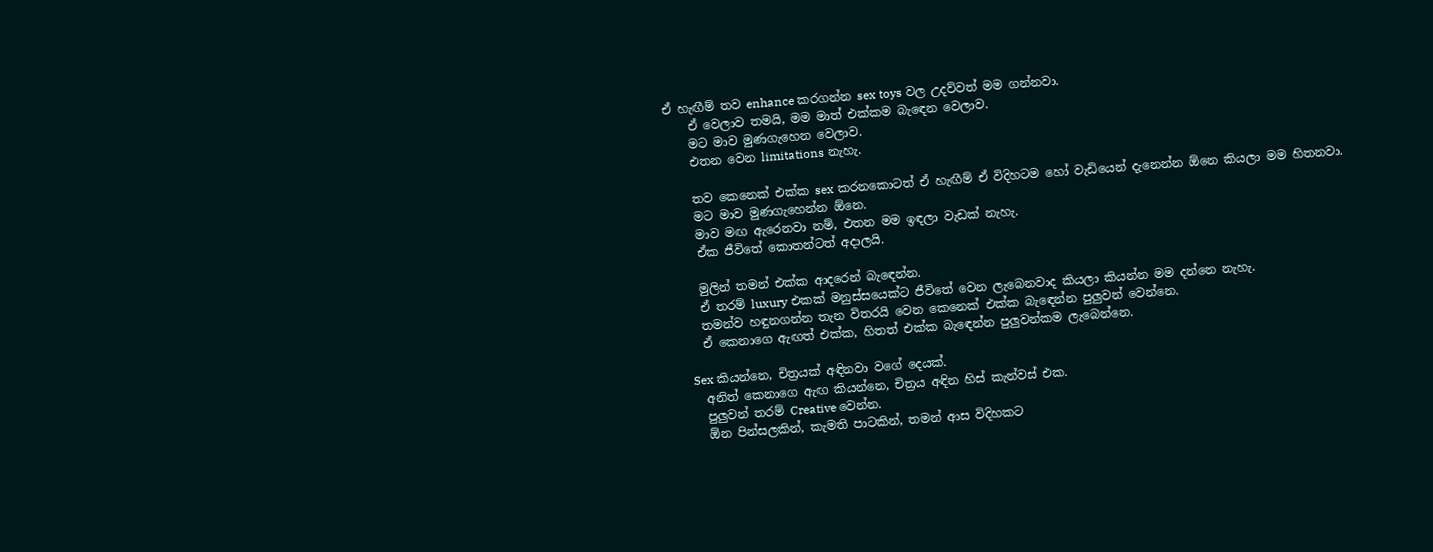ඒ හැඟීම් තව enhance කරගන්න sex toys වල උදව්වත් මම ගන්නවා.
    ඒ වෙලාව තමයි, මම මාත් එක්කම බැඳෙන වෙලාව.
    මට මාව මුණගැහෙන වෙලාව.
    එතන වෙන limitations නැහැ.

    තව කෙනෙක් එක්ක sex කරනකොටත් ඒ හැඟීම් ඒ විදිහටම හෝ වැඩියෙන් දැනෙන්න ඕනෙ කියලා මම හිතනවා.
    මට මාව මුණගැහෙන්න ඕනෙ.
    මාව මඟ ඇරෙනවා නම්, එතන මම ඉඳලා වැඩක් නැහැ.
    ඒක ජීවිතේ කොතන්ටත් අදාලයි.

    මුලින් තමන් එක්ක ආදරෙන් බැඳෙන්න.
    ඒ තරම් luxury එකක් මනුස්සයෙක්ට ජීවිතේ වෙන ලැබෙනවාද කියලා කියන්න මම දන්නෙ නැහැ.
    තමන්ව හඳුනගන්න තැන විතරයි වෙන කෙනෙක් එක්ක බැඳෙන්න පුලුවන් වෙන්නෙ.
    ඒ කෙනාගෙ ඇඟත් එක්ක, හිතත් එක්ක බැඳෙන්න පුලුවන්කම ලැබෙන්නෙ.

    Sex කියන්නෙ, චිත්‍රයක් අඳිනවා වගේ දෙයක්.
    අනිත් කෙනාගෙ ඇඟ කියන්නෙ, චිත්‍රය අඳින හිස් කැන්වස් එක.
    පුලුවන් තරම් Creative වෙන්න.
    ඕන පින්සලකින්, කැමති පාටකින්, තමන් ආස විදිහකට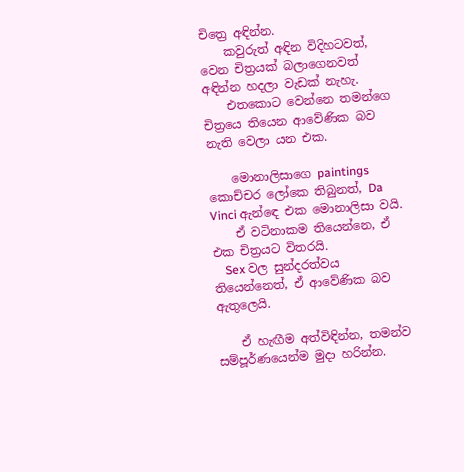චිත්‍රෙ අඳින්න.
    කවුරුත් අඳින විදිහටවත්, වෙන චිත්‍රයක් බලාගෙනවත් අඳින්න හදලා වැඩක් නැහැ.
    එතකොට වෙන්නෙ තමන්ගෙ චිත්‍රයෙ තියෙන ආවේණික බව නැති වෙලා යන එක.

    මොනාලිසාගෙ paintings කොච්චර ලෝකෙ තිබුනත්, Da Vinci ඇන්ඳෙ එක මොනාලිසා වයි.
    ඒ වටිනාකම තියෙන්නෙ, ඒ එක චිත්‍රයට විතරයි.
    Sex වල සුන්දරත්වය තියෙන්නෙත්, ඒ ආවේණික බව ඇතුලෙයි.

    ඒ හැඟීම අත්විඳින්න, තමන්ව සම්පූර්ණයෙන්ම මුදා හරින්න.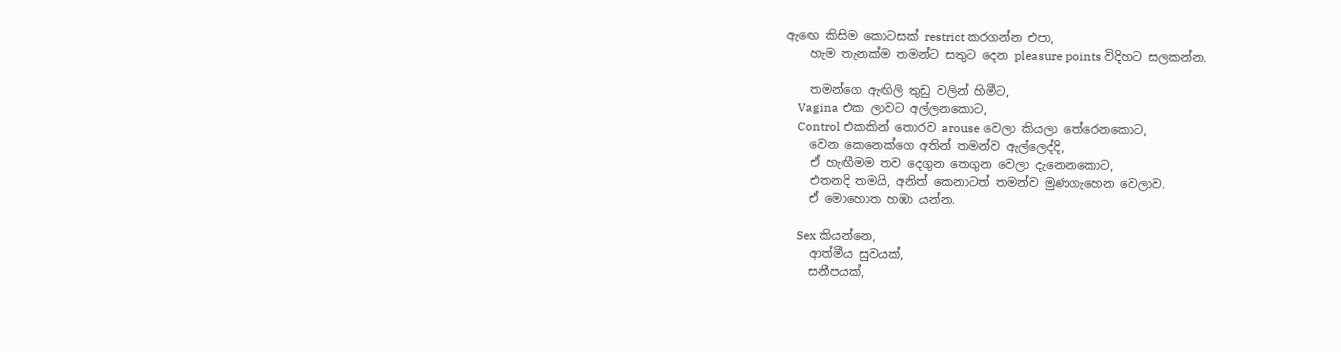ඇඟෙ කිසිම කොටසක් restrict කරගන්න එපා,
    හැම තැනක්ම තමන්ට සතුට දෙන pleasure points විදිහට සලකන්න.

    තමන්ගෙ ඇඟිලි තුඩු වලින් හිමීට,
    Vagina එක ලාවට අල්ලනකොට,
    Control එකකින් තොරව arouse වෙලා කියලා තේරෙනකොට,
    වෙන කෙනෙක්ගෙ අතින් තමන්ව ඇල්ලෙද්දි,
    ඒ හැඟීමම තව දෙගුන තෙගුන වෙලා දැනෙනකොට,
    එතනදි තමයි, අනිත් කෙනාටත් තමන්ව මුණගැහෙන වෙලාව.
    ඒ මොහොත හඹා යන්න.

    Sex කියන්නෙ,
    ආත්මීය සුවයක්,
    සනීපයක්,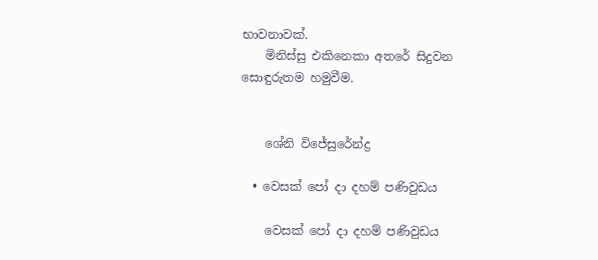භාවනාවක්.
    මිනිස්සු එකිනෙකා අතරේ සිදුවන සොඳුරුතම හමුවීම.


    ශේනි විජේසුරේන්ද්‍ර

  • වෙසක් පෝ දා දහම් පණිවුඩය

    වෙසක් පෝ දා දහම් පණිවුඩය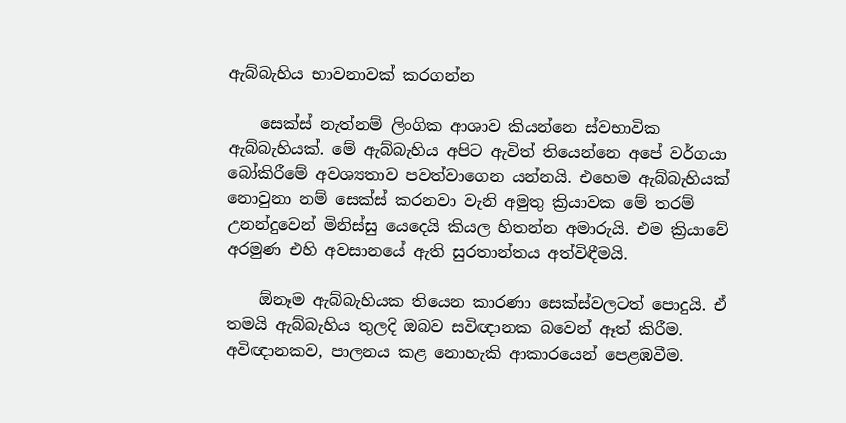ඇබ්බැහිය භාවනාවක් කරගන්න

    සෙක්ස් නැත්නම් ලිංගික ආශාව කියන්නෙ ස්වභාවික ඇබ්බැහියක්. මේ ඇබ්බැහිය අපිට ඇවිත් තියෙන්නෙ අපේ වර්ගයා බෝකිරීමේ අවශ්‍යතාව පවත්වාගෙන යන්නයි. එහෙම ඇබ්බැහියක් නොවුනා නම් සෙක්ස් කරනවා වැනි අමුතු ක්‍රියාවක මේ තරම් උනන්දුවෙන් මිනිස්සු යෙදෙයි කියල හිතන්න අමාරුයි. එම ක්‍රියාවේ අරමුණ එහි අවසානයේ ඇති සුරතාන්තය අත්විඳීමයි.

    ඕනෑම ඇබ්බැහියක තියෙන කාරණා සෙක්ස්වලටත් පොදුයි. ඒ තමයි ඇබ්බැහිය තුලදි ඔබව සවිඥානක බවෙන් ඈත් කිරීම. අවිඥානකව, පාලනය කළ නොහැකි ආකාරයෙන් පෙළඹවීම.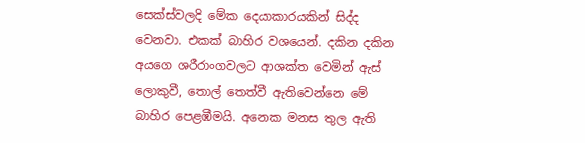සෙක්ස්වලදි මේක දෙයාකාරයකින් සිද්ද වෙනවා. එකක් බාහිර වශයෙන්. දකින දකින අයගෙ ශරීරාංගවලට ආශක්ත වෙමින් ඇස් ලොකුවී, තොල් තෙත්වී ඇතිවෙන්නෙ මේ බාහිර පෙළඹීමයි. අනෙක මනස තුල ඇති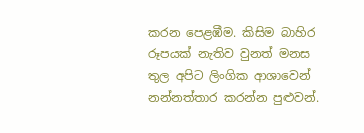කරන පෙළඹීම. කිසිම බාහිර රූපයක් නැතිව වුනත් මනස තුල අපිට ලිංගික ආශාවෙන් නන්නත්තාර කරන්න පුළුවන්.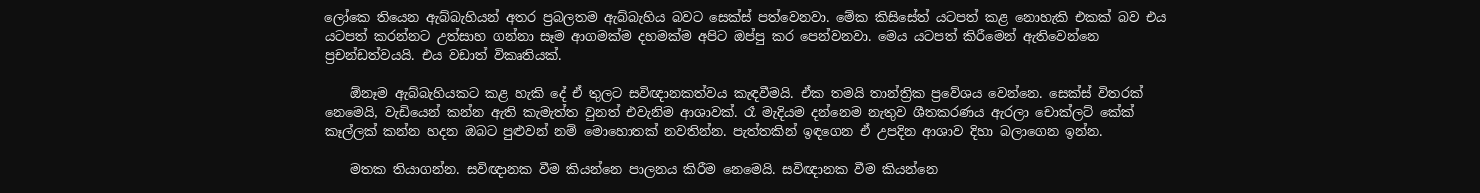ලෝකෙ තියෙන ඇබ්බැහියන් අතර ප්‍රබලතම ඇබ්බැහිය බවට සෙක්ස් පත්වෙනවා. මේක කිසිසේත් යටපත් කළ නොහැකි එකක් බව එය යටපත් කරන්නට උත්සාහ ගන්නා සෑම ආගමක්ම දහමක්ම අපිට ඔප්පු කර පෙන්වනවා. මෙය යටපත් කිරීමෙන් ඇතිවෙන්නෙ ප්‍රචන්ඩත්වයයි. එය වඩාත් විකෘතියක්.

    ඕනෑම ඇබ්බැහියකට කළ හැකි දේ ඒ තුලට සවිඥානකත්වය කැඳවීමයි. ඒක තමයි තාන්ත්‍රික ප්‍රවේශය වෙන්නෙ. සෙක්ස් විතරක් නෙමෙයි, වැඩියෙන් කන්න ඇති කැමැත්ත වුනත් එවැනිම ආශාවක්. රෑ මැදියම දන්නෙම නැතුව ශීතකරණය ඇරලා චොක්ලට් කේක් කෑල්ලක් කන්න හදන ඔබට පුළුවන් නම් මොහොතක් නවතින්න. පැත්තකින් ඉඳගෙන ඒ උපදින ආශාව දිහා බලාගෙන ඉන්න.

    මතක තියාගන්න. සවිඥානක වීම කියන්නෙ පාලනය කිරීම නෙමෙයි. සවිඥානක වීම කියන්නෙ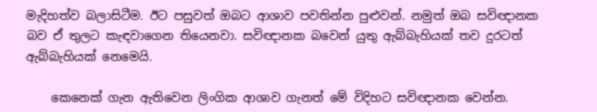මැදිහත්ව බලාසිටීම. ඊට පසුවත් ඔබට ආශාව පවතින්න පුළුවන්. නමුත් ඔබ සවිඥානක බව ඒ තුලට කැඳවාගෙන තියෙනවා. සවිඥානක බවෙන් යුතු ඇබ්බැහියක් තව දුරටත් ඇබ්බැහියක් නෙමෙයි.

    කෙනෙක් ගැන ඇතිවෙන ලිංගික ආශාව ගැනත් මේ විදිහට සවිඥානක වෙන්න.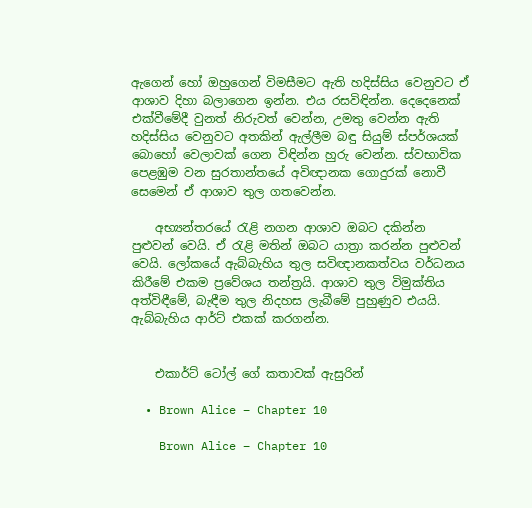ඇගෙන් හෝ ඔහුගෙන් විමසීමට ඇති හදිස්සිය වෙනුවට ඒ ආශාව දිහා බලාගෙන ඉන්න. එය රසවිඳින්න. දෙදෙනෙක් එක්වීමේදී වුනත් නිරුවත් වෙන්න, උමතු වෙන්න ඇති හදිස්සිය වෙනුවට අතකින් ඇල්ලීම බඳු සියුම් ස්පර්ශයක් බොහෝ වෙලාවක් ගෙන විඳින්න හුරු වෙන්න. ස්වභාවික පෙළඹුම වන සුරතාන්තයේ අවිඥානක ගොදුරක් නොවී සෙමෙන් ඒ ආශාව තුල ගතවෙන්න.

    අභ්‍යන්තරයේ රැළි නගන ආශාව ඔබට දකින්න පුළුවන් වෙයි. ඒ රැළි මතින් ඔබට යාත්‍රා කරන්න පුළුවන් වෙයි. ලෝකයේ ඇබ්බැහිය තුල සවිඥානකත්වය වර්ධනය කිරීමේ එකම ප්‍රවේශය තන්ත්‍රයි. ආශාව තුල විමුක්තිය අත්විඳීමේ, බැඳීම තුල නිදහස ලැබීමේ පුහුණුව එයයි. ඇබ්බැහිය ආර්ට් එකක් කරගන්න.


    එකාර්ට් ටෝල් ගේ කතාවක් ඇසුරින්

  • Brown Alice – Chapter 10

    Brown Alice – Chapter 10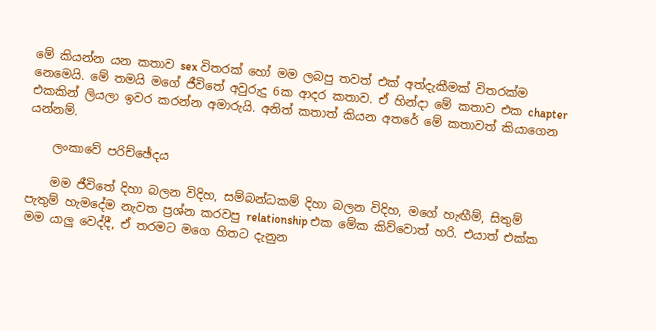මේ කියන්න යන කතාව sex විතරක් හෝ මම ලබපු තවත් එක් අත්දැකීමක් විතරක්ම නෙමෙයි. මේ තමයි මගේ ජීවිතේ අවුරුදු 6ක ආදර කතාව. ඒ හින්දා මේ කතාව එක chapter එකකින් ලියලා ඉවර කරන්න අමාරුයි. අනිත් කතාත් කියන අතරේ මේ කතාවත් කියාගෙන යන්නම්.

    ලංකාවේ පරිච්ඡේදය

    මම ජීවිතේ දිහා බලන විදිහ, සම්බන්ධකම් දිහා බලන විදිහ, මගේ හැඟීම්, සිතුම් පැතුම් හැමදේම නැවත ප්‍රශ්න කරවපු relationship එක මේක කිව්වොත් හරි. එයාත් එක්ක මම යාලු වෙද්දී, ඒ තරමට මගෙ හිතට දැනුන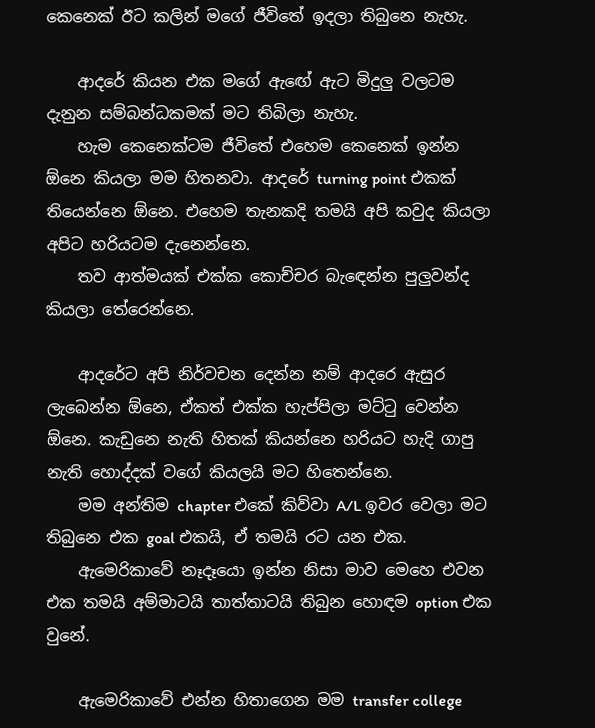කෙනෙක් ඊට කලින් මගේ ජීවිතේ ඉදලා තිබුනෙ නැහැ.

    ආදරේ කියන එක මගේ ඇඟේ ඇට මිදුලු වලටම දැනුන සම්බන්ධකමක් මට තිබිලා නැහැ.
    හැම කෙනෙක්ටම ජීවිතේ එහෙම කෙනෙක් ඉන්න ඕනෙ කියලා මම හිතනවා. ආදරේ turning point එකක් තියෙන්නෙ ඕනෙ. එහෙම තැනකදි තමයි අපි කවුද කියලා අපිට හරියටම දැනෙන්නෙ.
    තව ආත්මයක් එක්ක කොච්චර බැඳෙන්න පුලුවන්ද කියලා තේරෙන්නෙ.

    ආදරේට අපි නිර්වචන දෙන්න නම් ආදරෙ ඇසුර ලැබෙන්න ඕනෙ, ඒකත් එක්ක හැප්පිලා මට්ටු වෙන්න ඕනෙ. කැඩුනෙ නැති හිතක් කියන්නෙ හරියට හැදි ගාපු නැති හොද්දක් වගේ කියලයි මට හිතෙන්නෙ.
    මම අන්තිම chapter එකේ කිව්වා A/L ඉවර වෙලා මට තිබුනෙ එක goal එකයි, ඒ තමයි රට යන එක.
    ඇමෙරිකාවේ නෑදෑයො ඉන්න නිසා මාව මෙහෙ එවන එක තමයි අම්මාටයි තාත්තාටයි තිබුන හොඳම option එක වුනේ.

    ඇමෙරිකාවේ එන්න හිතාගෙන මම transfer college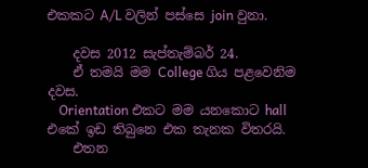එකකට A/L වලින් පස්සෙ join වුනා.

    දවස 2012 සැප්තැම්බර් 24.
    ඒ තමයි මම College ගිය පළවෙනිම දවස.
    Orientation එකට මම යනකොට hall එකේ ඉඩ තිබුනෙ එක තැනක විතරයි.
    එතන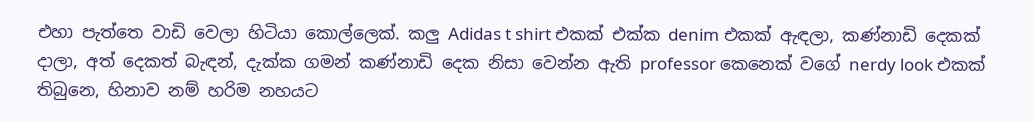එහා පැත්තෙ වාඩි වෙලා හිටියා කොල්ලෙක්. කලු Adidas t shirt එකක් එක්ක denim එකක් ඇඳලා, කණ්නාඩි දෙකක් දාලා, අත් දෙකත් බැඳන්, දැක්ක ගමන් කණ්නාඩි දෙක නිසා වෙන්න ඇති professor කෙනෙක් වගේ nerdy look එකක් තිබුනෙ, හිනාව නම් හරිම නහයට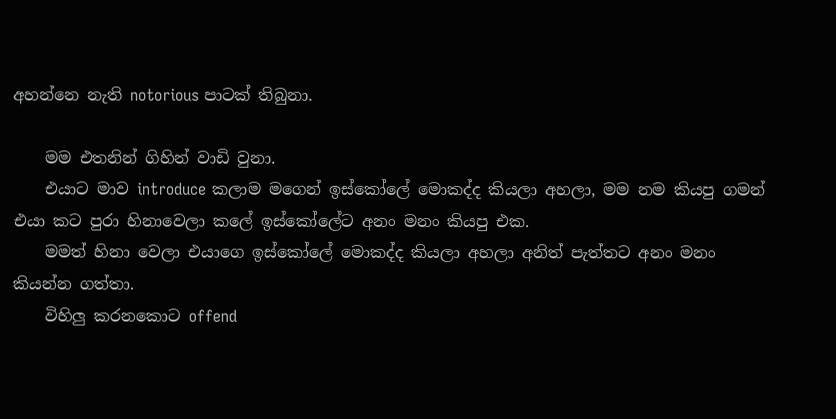අහන්නෙ නැති notorious පාටක් තිබුනා.

    මම එතනින් ගිහින් වාඩි වුනා.
    එයාට මාව introduce කලාම මගෙන් ඉස්කෝලේ මොකද්ද කියලා අහලා, මම නම කියපු ගමන් එයා කට පුරා හිනාවෙලා කලේ ඉස්කෝලේට අනං මනං කියපු එක.
    මමත් හිනා වෙලා එයාගෙ ඉස්කෝලේ මොකද්ද කියලා අහලා අනිත් පැත්තට අනං මනං කියන්න ගත්තා.
    විහිලු කරනකොට offend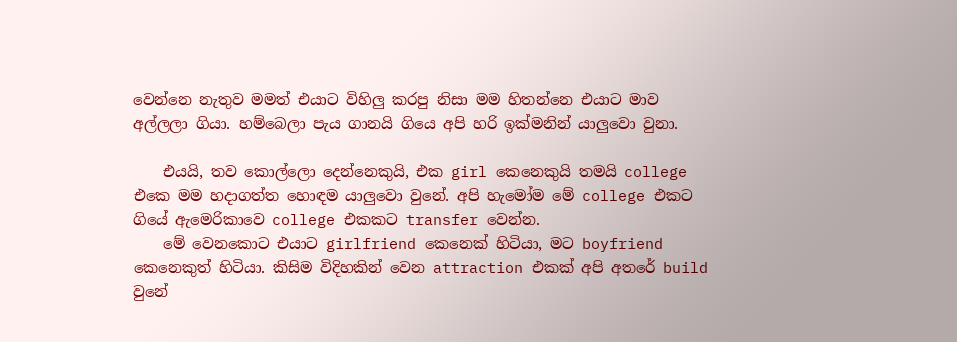වෙන්නෙ නැතුව මමත් එයාට විහිලු කරපු නිසා මම හිතන්නෙ එයාට මාව අල්ලලා ගියා. හම්බෙලා පැය ගානයි ගියෙ අපි හරි ඉක්මනින් යාලුවො වුනා.

    එයයි, තව කොල්ලො දෙන්නෙකුයි, එක girl කෙනෙකුයි තමයි college එකෙ මම හදාගත්ත හොඳම යාලුවො වුනේ. අපි හැමෝම මේ college එකට ගියේ ඇමෙරිකාවෙ college එකකට transfer වෙන්න.
    මේ වෙනකොට එයාට girlfriend කෙනෙක් හිටියා, මට boyfriend කෙනෙකුත් හිටියා. කිසිම විදිහකින් වෙන attraction එකක් අපි අතරේ build වුනේ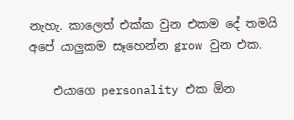නැහැ. කාලෙත් එක්ක වුන එකම දේ තමයි අපේ යාලුකම සෑහෙන්න grow වුන එක.

    එයාගෙ personality එක ඕන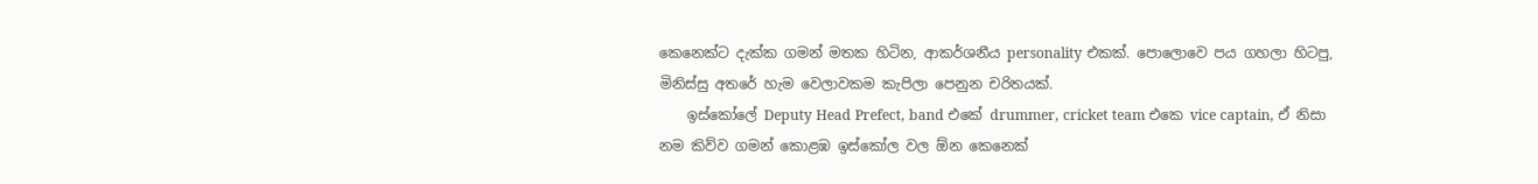කෙනෙක්ට දැක්ක ගමන් මතක හිටින, ආකර්ශනීය personality එකක්. පොලොවෙ පය ගහලා හිටපු, මිනිස්සු අතරේ හැම වෙලාවකම කැපිලා පෙනුන චරිතයක්.
    ඉස්කෝලේ Deputy Head Prefect, band එකේ drummer, cricket team එකෙ vice captain, ඒ නිසා නම කිව්ව ගමන් කොළඹ ඉස්කෝල වල ඕන කෙනෙක්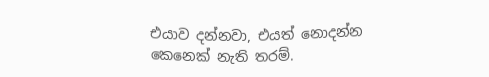එයාව දන්නවා, එයත් නොදන්න කෙනෙක් නැති තරම්.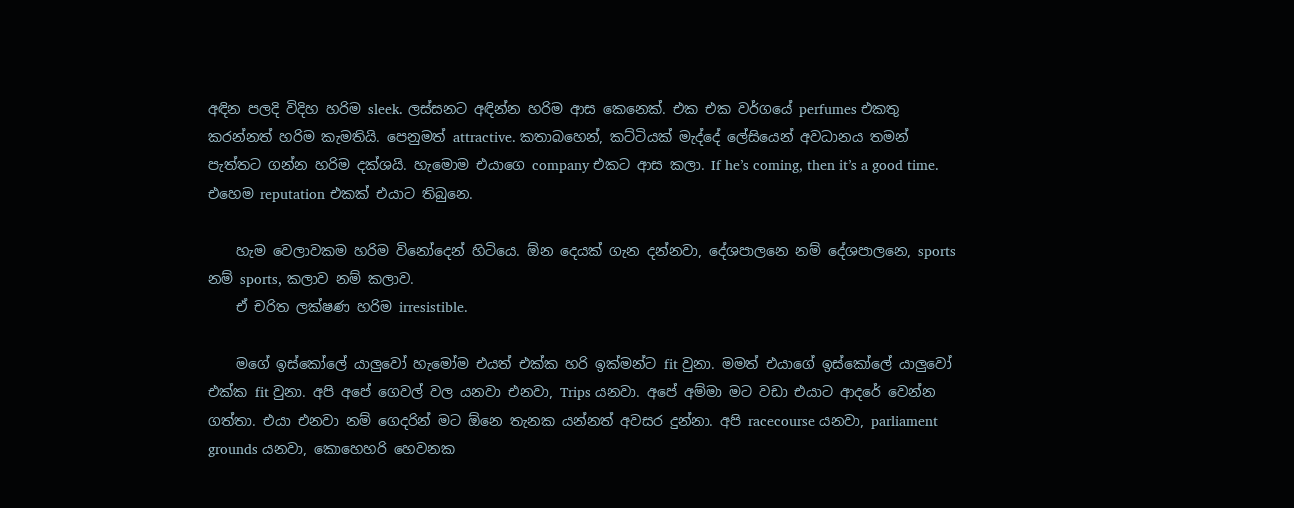අඳින පලදි විදිහ හරිම sleek. ලස්සනට අඳින්න හරිම ආස කෙනෙක්. එක එක වර්ගයේ perfumes එකතු කරන්නත් හරිම කැමතියි. පෙනුමත් attractive. කතාබහෙන්, කට්ටියක් මැද්දේ ලේසියෙන් අවධානය තමන් පැත්තට ගන්න හරිම දක්ශයි. හැමොම එයාගෙ company එකට ආස කලා. If he’s coming, then it’s a good time. එහෙම reputation එකක් එයාට තිබුනෙ.

    හැම වෙලාවකම හරිම විනෝදෙන් හිටියෙ. ඕන දෙයක් ගැන දන්නවා, දේශපාලනෙ නම් දේශපාලනෙ, sports නම් sports, කලාව නම් කලාව.
    ඒ චරිත ලක්ෂණ හරිම irresistible.

    මගේ ඉස්කෝලේ යාලුවෝ හැමෝම එයත් එක්ක හරි ඉක්මන්ට fit වුනා. මමත් එයාගේ ඉස්කෝලේ යාලුවෝ එක්ක fit වුනා. අපි අපේ ගෙවල් වල යනවා එනවා, Trips යනවා. අපේ අම්මා මට වඩා එයාට ආදරේ වෙන්න ගත්තා. එයා එනවා නම් ගෙදරින් මට ඕනෙ තැනක යන්නත් අවසර දුන්නා. අපි racecourse යනවා, parliament grounds යනවා, කොහෙහරි හෙවනක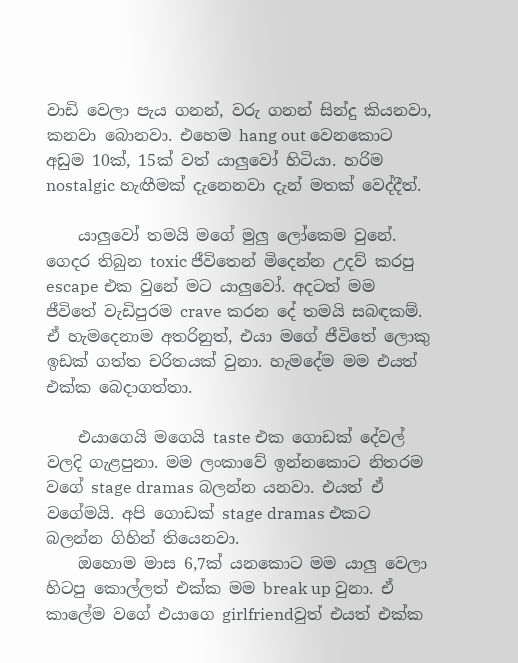වාඩි වෙලා පැය ගනන්, වරු ගනන් සින්දු කියනවා, කනවා බොනවා. එහෙම hang out වෙනකොට අඩුම 10ක්, 15ක් වත් යාලුවෝ හිටියා. හරිම nostalgic හැඟීමක් දැනෙනවා දැන් මතක් වෙද්දීත්.

    යාලුවෝ තමයි මගේ මුලු ලෝකෙම වුනේ. ගෙදර තිබුන toxic ජීවිතෙන් මිදෙන්න උදව් කරපු escape එක වුනේ මට යාලුවෝ. අදටත් මම ජීවිතේ වැඩිපුරම crave කරන දේ තමයි සබඳකම්. ඒ හැමදෙනාම අතරිනුත්, එයා මගේ ජීවිතේ ලොකු ඉඩක් ගත්ත චරිතයක් වුනා. හැමදේම මම එයත් එක්ක බෙදාගත්තා.

    එයාගෙයි මගෙයි taste එක ගොඩක් දේවල් වලදි ගැළපුනා. මම ලංකාවේ ඉන්නකොට නිතරම වගේ stage dramas බලන්න යනවා. එයත් ඒ වගේමයි. අපි ගොඩක් stage dramas එකට බලන්න ගිහින් තියෙනවා.
    ඔහොම මාස 6,7ක් යනකොට මම යාලු වෙලා හිටපු කොල්ලත් එක්ක මම break up වුනා. ඒ කාලේම වගේ එයාගෙ girlfriendවුත් එයත් එක්ක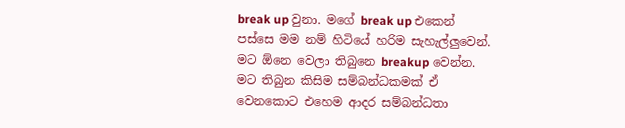break up වුනා. මගේ break up එකෙන් පස්සෙ මම නම් හිටියේ හරිම සැහැල්ලුවෙන්. මට ඕනෙ වෙලා තිබුනෙ breakup වෙන්න. මට තිබුන කිසිම සම්බන්ධකමක් ඒ වෙනකොට එහෙම ආදර සම්බන්ධතා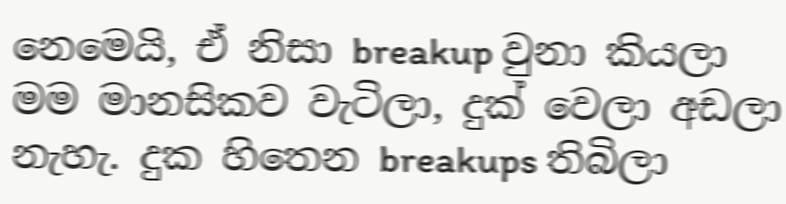නෙමෙයි, ඒ නිසා breakup වුනා කියලා මම මානසිකව වැටිලා, දුක් වෙලා අඩලා නැහැ. දුක හිතෙන breakups තිබිලා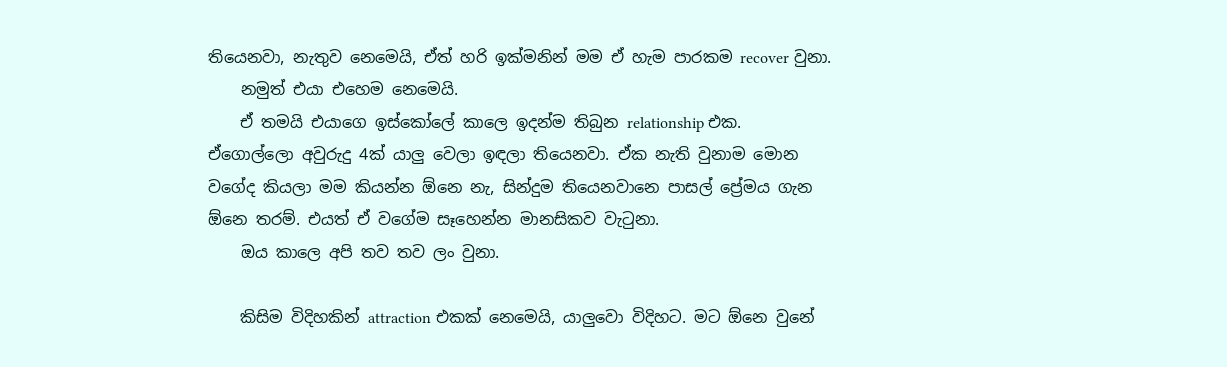තියෙනවා, නැතුව නෙමෙයි, ඒත් හරි ඉක්මනින් මම ඒ හැම පාරකම recover වුනා.
    නමුත් එයා එහෙම නෙමෙයි.
    ඒ තමයි එයාගෙ ඉස්කෝලේ කාලෙ ඉදන්ම තිබුන relationship එක. ඒගොල්ලො අවුරුදු 4ක් යාලු වෙලා ඉඳලා තියෙනවා. ඒක නැති වුනාම මොන වගේද කියලා මම කියන්න ඕනෙ නැ, සින්දුම තියෙනවානෙ පාසල් ප්‍රේමය ගැන ඕනෙ තරම්. එයත් ඒ වගේම සෑහෙන්න මානසිකව වැටුනා.
    ඔය කාලෙ අපි තව තව ලං වුනා.

    කිසිම විදිහකින් attraction එකක් නෙමෙයි, යාලුවො විදිහට. මට ඕනෙ වුනේ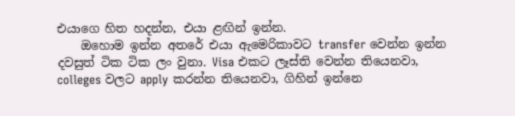එයාගෙ හිත හදන්න, එයා ළඟින් ඉන්න.
    ඔහොම ඉන්න අතරේ එයා ඇමෙරිකාවට transfer වෙන්න ඉන්න දවසුත් ටික ටික ලං වුනා. Visa එකට ලෑස්ති වෙන්න තියෙනවා, colleges වලට apply කරන්න තියෙනවා, ගිහින් ඉන්නෙ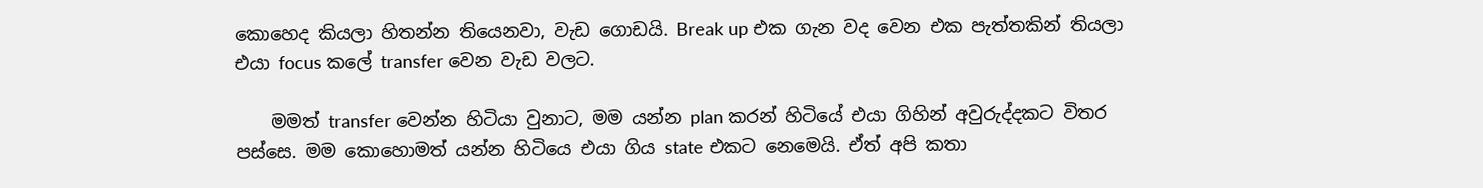කොහෙද කියලා හිතන්න තියෙනවා, වැඩ ගොඩයි. Break up එක ගැන වද වෙන එක පැත්තකින් තියලා එයා focus කලේ transfer වෙන වැඩ වලට.

    මමත් transfer වෙන්න හිටියා වුනාට, මම යන්න plan කරන් හිටියේ එයා ගිහින් අවුරුද්දකට විතර පස්සෙ. මම කොහොමත් යන්න හිටියෙ එයා ගිය state එකට නෙමෙයි. ඒත් අපි කතා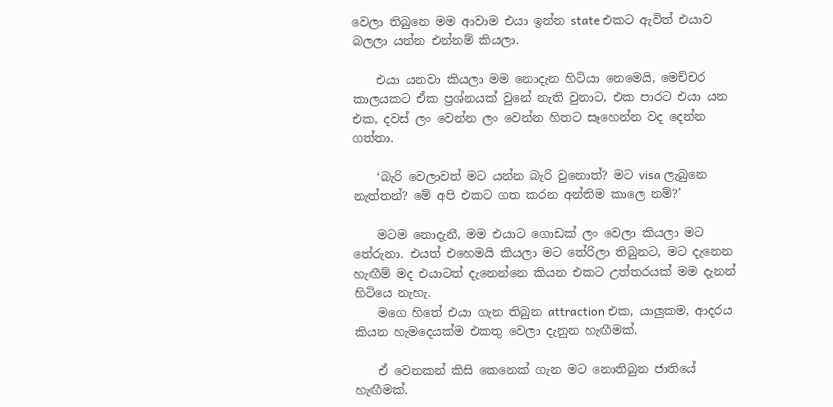වෙලා තිබුනෙ මම ආවාම එයා ඉන්න state එකට ඇවිත් එයාව බලලා යන්න එන්නම් කියලා.

    එයා යනවා කියලා මම නොදැන හිටියා නෙමෙයි, මෙච්චර කාලයකට ඒක ප්‍රශ්නයක් වුනේ නැති වුනාට, එක පාරට එයා යන එක, දවස් ලං වෙන්න ලං වෙන්න හිතට සෑහෙන්න වද දෙන්න ගත්තා.

    ‘බැරි වෙලාවත් මට යන්න බැරි වුනොත්? මට visa ලැබුනෙ නැත්තන්? මේ අපි එකට ගත කරන අන්තිම කාලෙ නම්?’

    මටම නොදැනී, මම එයාට ගොඩක් ලං වෙලා කියලා මට තේරුනා. එයත් එහෙමයි කියලා මට තේරිලා තිබුනට, මට දැනෙන හැඟීම් මද එයාටත් දැනෙන්නෙ කියන එකට උත්තරයක් මම දැනන් හිටියෙ නැහැ.
    මගෙ හිතේ එයා ගැන තිබුන attraction එක, යාලුකම, ආදරය කියන හැමදෙයක්ම එකතු වෙලා දැනුන හැඟීමක්.

    ඒ වෙනකන් කිසි කෙනෙක් ගැන මට නොතිබුන ජාතියේ හැඟීමක්.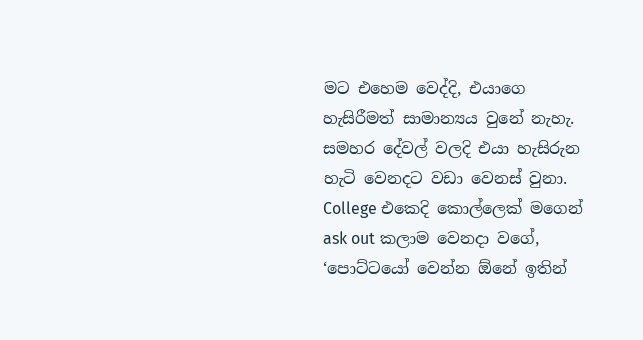මට එහෙම වෙද්දි, එයාගෙ හැසිරීමත් සාමාන්‍යය වුනේ නැහැ. සමහර දේවල් වලදි එයා හැසිරුන හැටි වෙනදට වඩා වෙනස් වුනා. College එකෙදි කොල්ලෙක් මගෙන් ask out කලාම වෙනදා වගේ, ‘පොට්ටයෝ වෙන්න ඕනේ ඉතින්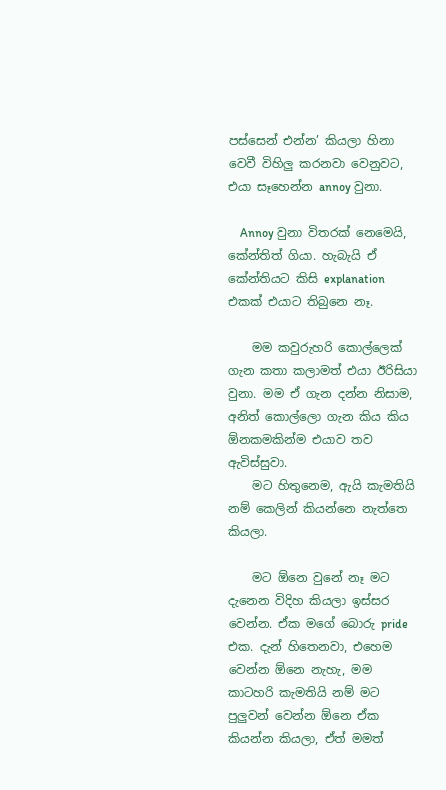පස්සෙන් එන්න’ කියලා හිනා වෙවී විහිලු කරනවා වෙනුවට, එයා සෑහෙන්න annoy වුනා.

    Annoy වුනා විතරක් නෙමෙයි, කේන්තිත් ගියා. හැබැයි ඒ කේන්තියට කිසි explanation එකක් එයාට තිබුනෙ නෑ.

    මම කවුරුහරි කොල්ලෙක් ගැන කතා කලාමත් එයා ඊරිසියා වුනා. මම ඒ ගැන දන්න නිසාම, අනිත් කොල්ලො ගැන කිය කිය ඕනකමකින්ම එයාව තව ඇවිස්සුවා.
    මට හිතුනෙම, ඇයි කැමතියි නම් කෙලින් කියන්නෙ නැත්තෙ කියලා.

    මට ඕනෙ වුනේ නෑ මට දැනෙන විදිහ කියලා ඉස්සර වෙන්න. ඒක මගේ බොරු pride එක. දැන් හිතෙනවා, එහෙම වෙන්න ඕනෙ නැහැ, මම කාටහරි කැමතියි නම් මට පුලුවන් වෙන්න ඕනෙ ඒක කියන්න කියලා, ඒත් මමත්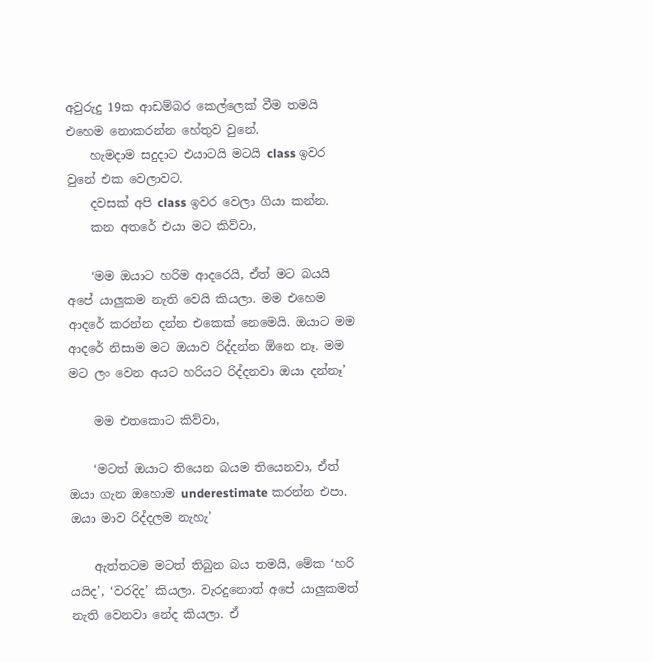අවුරුදු 19ක ආඩම්බර කෙල්ලෙක් වීම තමයි එහෙම නොකරන්න හේතුව වුනේ.
    හැමදාම සදුදාට එයාටයි මටයි class ඉවර වුනේ එක වෙලාවට.
    දවසක් අපි class ඉවර වෙලා ගියා කන්න.
    කන අතරේ එයා මට කිව්වා,

    ‘මම ඔයාට හරිම ආදරෙයි, ඒත් මට බයයි අපේ යාලුකම නැති වෙයි කියලා. මම එහෙම ආදරේ කරන්න දන්න එකෙක් නෙමෙයි. ඔයාට මම ආදරේ නිසාම මට ඔයාව රිද්දන්න ඕනෙ නෑ. මම මට ලං වෙන අයට හරියට රිද්දනවා ඔයා දන්නෑ’

    මම එතකොට කිව්වා,

    ‘මටත් ඔයාට තියෙන බයම තියෙනවා, ඒත් ඔයා ගැන ඔහොම underestimate කරන්න එපා. ඔයා මාව රිද්දලම නැහැ’

    ඇත්තටම මටත් තිබුන බය තමයි, මේක ‘හරි යයිද’, ‘වරදිද’ කියලා. වැරදුනොත් අපේ යාලුකමත් නැති වෙනවා නේද කියලා. ඒ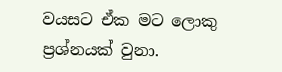වයසට ඒක මට ලොකු ප්‍රශ්නයක් වුනා.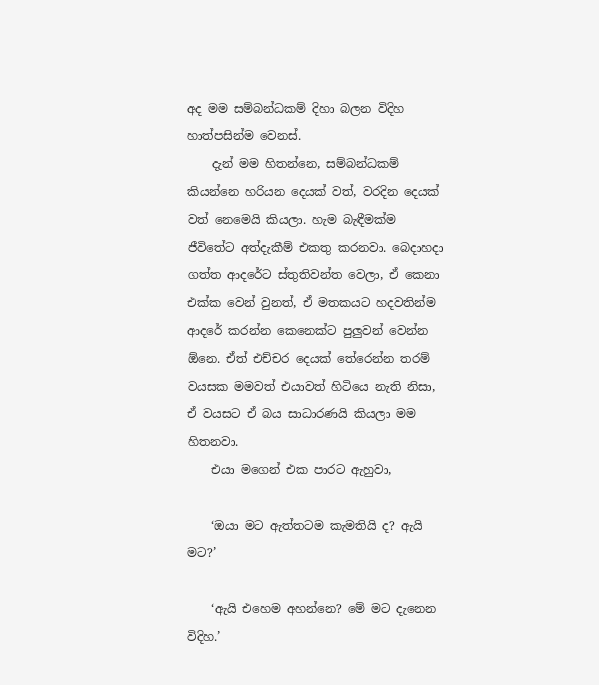අද මම සම්බන්ධකම් දිහා බලන විදිහ හාත්පසින්ම වෙනස්.
    දැන් මම හිතන්නෙ, සම්බන්ධකම් කියන්නෙ හරියන දෙයක් වත්, වරදින දෙයක් වත් නෙමෙයි කියලා. හැම බැඳීමක්ම ජීවිතේට අත්දැකීම් එකතු කරනවා. බෙදාහදා ගත්ත ආදරේට ස්තුතිවන්ත වෙලා, ඒ කෙනා එක්ක වෙන් වුනත්, ඒ මතකයට හදවතින්ම ආදරේ කරන්න කෙනෙක්ට පුලුවන් වෙන්න ඕනෙ. ඒත් එච්චර දෙයක් තේරෙන්න තරම් වයසක මමවත් එයාවත් හිටියෙ නැති නිසා, ඒ වයසට ඒ බය සාධාරණයි කියලා මම හිතනවා.
    එයා මගෙන් එක පාරට ඇහුවා,

    ‘ඔයා මට ඇත්තටම කැමතියි ද? ඇයි මට?’

    ‘ඇයි එහෙම අහන්නෙ? මේ මට දැනෙන විදිහ.’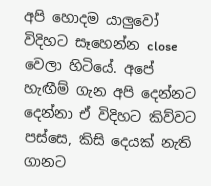අපි හොදම යාලුවෝ විදිහට සෑහෙන්න close වෙලා හිටියේ. අපේ හැඟීම් ගැන අපි දෙන්නට දෙන්නා ඒ විදිහට කිව්වට පස්සෙ, කිසි දෙයක් නැති ගානට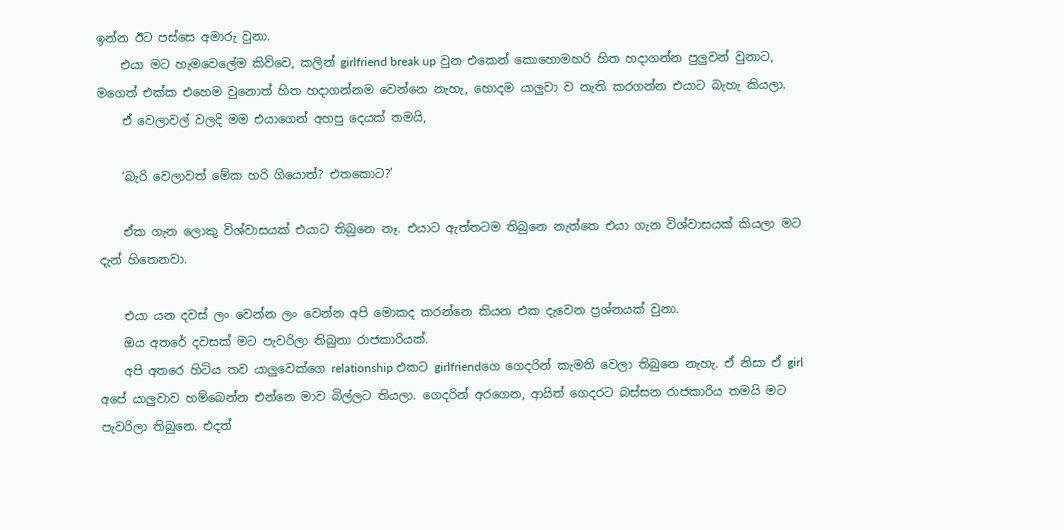ඉන්න ඊට පස්සෙ අමාරු වුනා.
    එයා මට හැමවෙලේම කිව්වෙ, කලින් girlfriend break up වුන එකෙන් කොහොමහරි හිත හදාගන්න පුලුවන් වුනාට, මගෙත් එක්ක එහෙම වුනොත් හිත හදාගන්නම වෙන්නෙ නැහැ, හොදම යාලුවා ව නැති කරගන්න එයාට බැහැ කියලා.
    ඒ වෙලාවල් වලදි මම එයාගෙන් අහපු දෙයක් තමයි,

    ‘බැරි වෙලාවත් මේක හරි ගියොත්? එතකොට?’

    ඒක ගැන ලොකු විශ්වාසයක් එයාට තිබුනෙ නෑ. එයාට ඇත්තටම තිබුනෙ නැත්තෙ එයා ගැන විශ්වාසයක් කියලා මට දැන් හිතෙනවා.

    එයා යන දවස් ලං වෙන්න ලං වෙන්න අපි මොකද කරන්නෙ කියන එක දැවෙන ප්‍රශ්නයක් වුනා.
    ඔය අතරේ දවසක් මට පැවරිලා තිබුනා රාජකාරියක්.
    අපි අතරෙ හිටිය තව යාලුවෙක්ගෙ relationship එකට girlfriendගෙ ගෙදරින් කැමති වෙලා තිබුනෙ නැහැ. ඒ නිසා ඒ girl අපේ යාලුවාව හම්බෙන්න එන්නෙ මාව බිල්ලට තියලා. ගෙදරින් අරගෙන, ආයිත් ගෙදරට බස්සන රාජකාරිය තමයි මට පැවරිලා තිබුනෙ. එදත්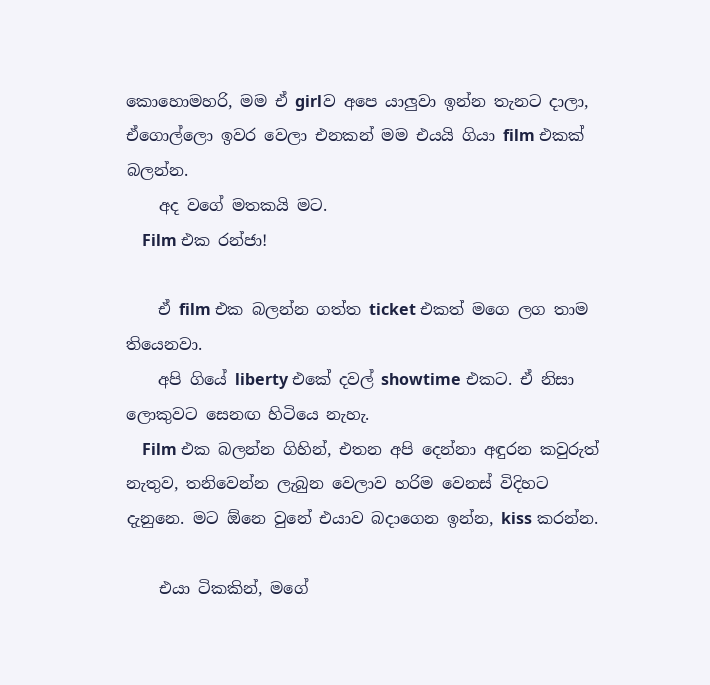කොහොමහරි, මම ඒ girlව අපෙ යාලුවා ඉන්න තැනට දාලා, ඒගොල්ලො ඉවර වෙලා එනකන් මම එයයි ගියා film එකක් බලන්න.
    අද වගේ මතකයි මට.
    Film එක රන්ජා!

    ඒ film එක බලන්න ගත්ත ticket එකත් මගෙ ලග තාම තියෙනවා.
    අපි ගියේ liberty එකේ දවල් showtime එකට. ඒ නිසා ලොකුවට සෙනඟ හිටියෙ නැහැ.
    Film එක බලන්න ගිහින්, එතන අපි දෙන්නා අඳුරන කවුරුත් නැතුව, තනිවෙන්න ලැබුන වෙලාව හරිම වෙනස් විදිහට දැනුනෙ. මට ඕනෙ වුනේ එයාව බදාගෙන ඉන්න, kiss කරන්න.

    එයා ටිකකින්, මගේ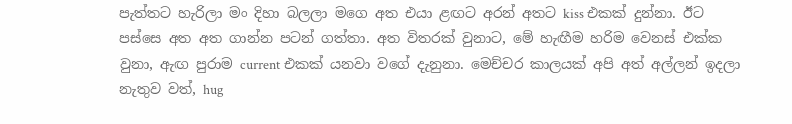පැත්තට හැරිලා මං දිහා බලලා මගෙ අත එයා ළඟට අරන් අතට kiss එකක් දුන්නා. ඊට පස්සෙ අත අත ගාන්න පටන් ගත්තා. අත විතරක් වුනාට, මේ හැඟීම හරිම වෙනස් එක්ක වුනා, ඇඟ පුරාම current එකක් යනවා වගේ දැනුනා. මෙච්චර කාලයක් අපි අත් අල්ලන් ඉදලා නැතුව වත්, hug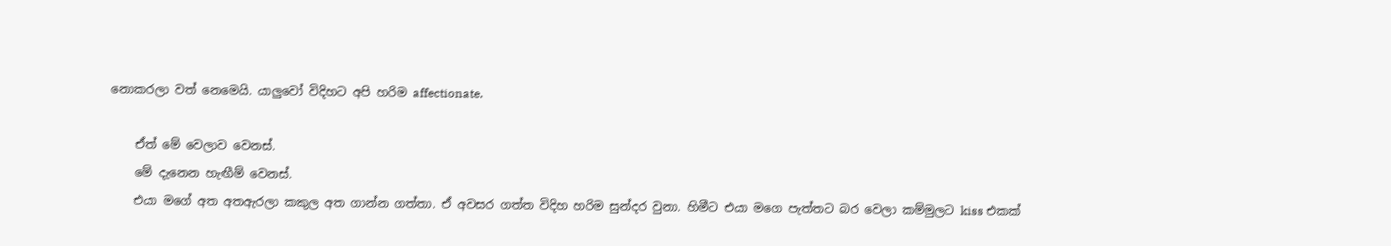නොකරලා වත් නෙමෙයි. යාලුවෝ විදිහට අපි හරිම affectionate.

    ඒත් මේ වෙලාව වෙනස්.
    මේ දැනෙන හැඟීම් වෙනස්.
    එයා මගේ අත අතඇරලා කකුල අත ගාන්න ගත්තා. ඒ අවසර ගත්ත විදිහ හරිම සුන්දර වුනා. හිමීට එයා මගෙ පැත්තට බර වෙලා කම්මුලට kiss එකක්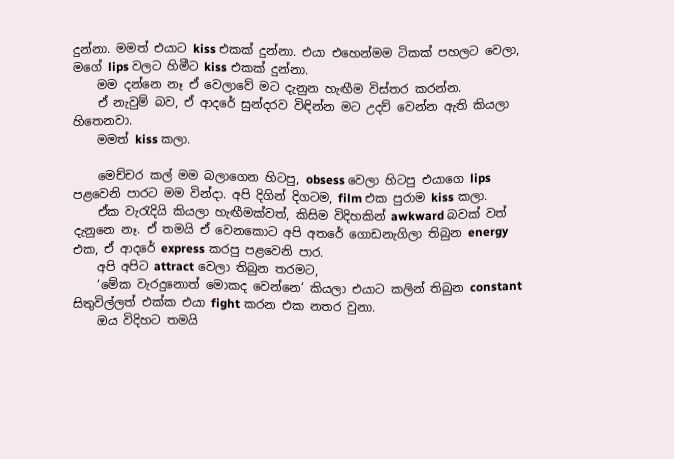දුන්නා. මමත් එයාට kiss එකක් දුන්නා. එයා එහෙන්මම ටිකක් පහලට වෙලා, මගේ lips වලට හිමීට kiss එකක් දුන්නා.
    මම දන්නෙ නෑ ඒ වෙලාවේ මට දැනුන හැඟීම විස්තර කරන්න.
    ඒ නැවුම් බව, ඒ ආදරේ සුන්දරව විඳින්න මට උදව් වෙන්න ඇති කියලා හිතෙනවා.
    මමත් kiss කලා.

    මෙච්චර කල් මම බලාගෙන හිටපු, obsess වෙලා හිටපු එයාගෙ lips පළවෙනි පාරට මම වින්දා. අපි දිගින් දිගටම, film එක පුරාම kiss කලා.
    ඒක වැරැදියි කියලා හැඟීමක්වත්, කිසිම විදිහකින් awkward බවක් වත් දැනුනෙ නෑ. ඒ තමයි ඒ වෙනකොට අපි අතරේ ගොඩනැගිලා තිබුන energy එක, ඒ ආදරේ express කරපු පළවෙනි පාර.
    අපි අපිට attract වෙලා තිබුන තරමට,
    ‘මේක වැරදුනොත් මොකද වෙන්නෙ’ කියලා එයාට කලින් තිබුන constant සිතුවිල්ලත් එක්ක එයා fight කරන එක නතර වුනා.
    ඔය විදිහට තමයි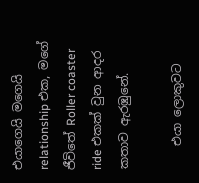එයාගෙයි මගෙයි relationship එක, මගේ ජීවිතේ Roller coaster ride එකක් වුන ආදර කතාව ඇරඹුනේ.

    එයා ලොකුවට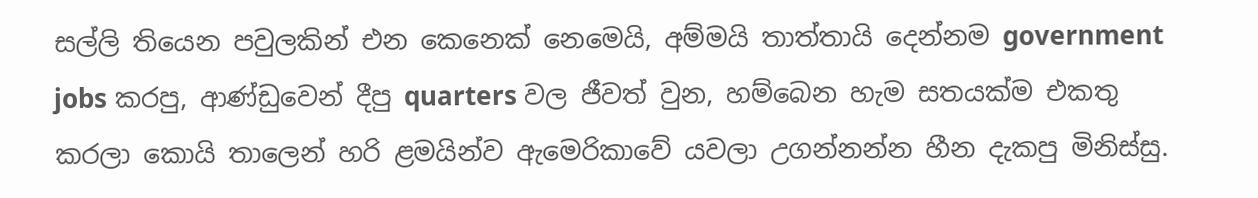සල්ලි තියෙන පවුලකින් එන කෙනෙක් නෙමෙයි, අම්මයි තාත්තායි දෙන්නම government jobs කරපු, ආණ්ඩුවෙන් දීපු quarters වල ජීවත් වුන, හම්බෙන හැම සතයක්ම එකතු කරලා කොයි තාලෙන් හරි ළමයින්ව ඇමෙරිකාවේ යවලා උගන්නන්න හීන දැකපු මිනිස්සු.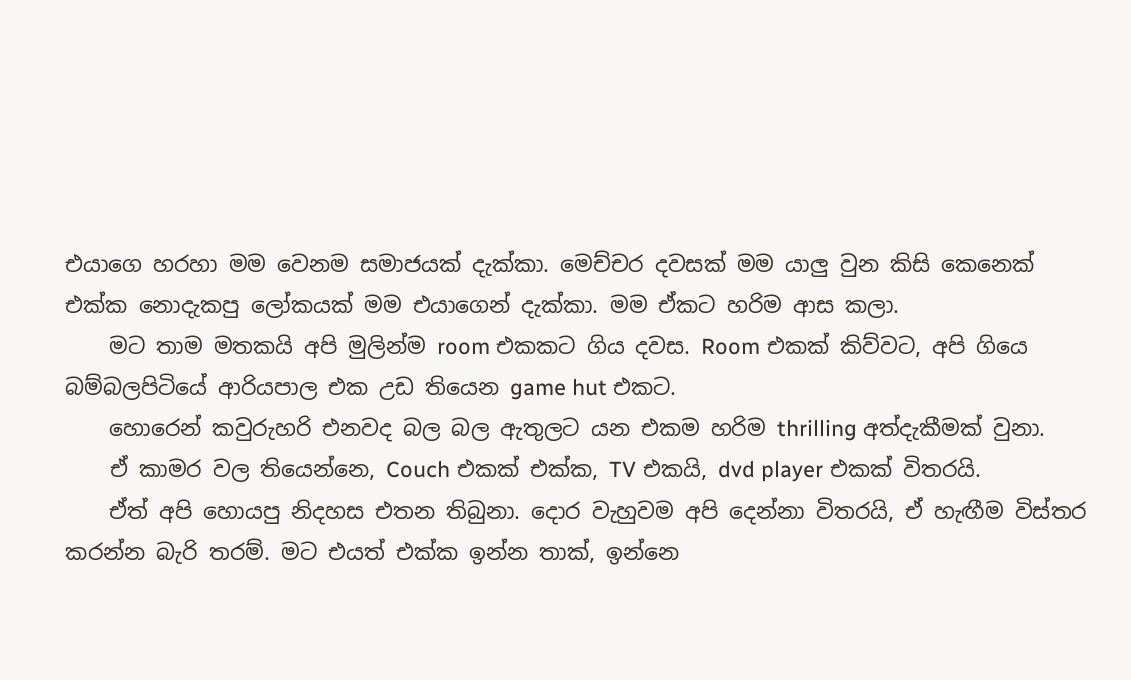එයාගෙ හරහා මම වෙනම සමාජයක් දැක්කා. මෙච්චර දවසක් මම යාලු වුන කිසි කෙනෙක් එක්ක නොදැකපු ලෝකයක් මම එයාගෙන් දැක්කා. මම ඒකට හරිම ආස කලා.
    මට තාම මතකයි අපි මුලින්ම room එකකට ගිය දවස. Room එකක් කිව්වට, අපි ගියෙ බම්බලපිටියේ ආරියපාල එක උඩ තියෙන game hut එකට.
    හොරෙන් කවුරුහරි එනවද බල බල ඇතුලට යන එකම හරිම thrilling අත්දැකීමක් වුනා.
    ඒ කාමර වල තියෙන්නෙ, Couch එකක් එක්ක, TV එකයි, dvd player එකක් විතරයි.
    ඒත් අපි හොයපු නිදහස එතන තිබුනා. දොර වැහුවම අපි දෙන්නා විතරයි, ඒ හැඟීම විස්තර කරන්න බැරි තරම්. මට එයත්‍ එක්ක ඉන්න තාක්, ඉන්නෙ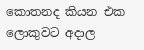කොතනද කියන එක ලොකුවට අදාල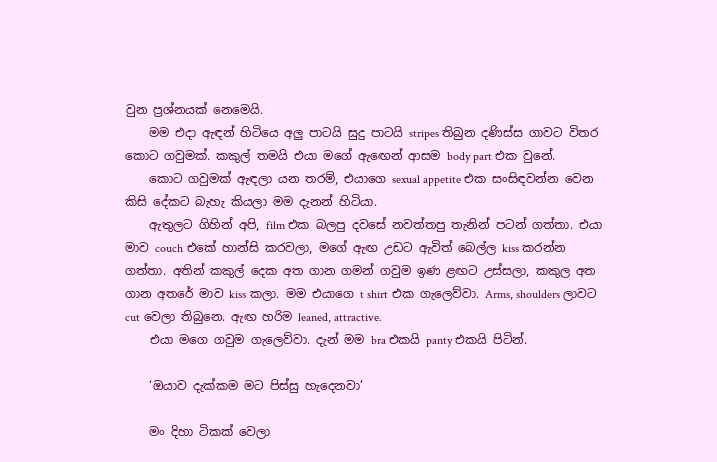වුන ප්‍රශ්නයක් නෙමෙයි.
    මම එදා ඇඳන් හිටියෙ අලු පාටයි සුදු පාටයි stripes තිබුන දණිස්ස ගාවට විතර කොට ගවුමක්. කකුල් තමයි එයා මගේ ඇඟෙන් ආසම body part එක වුනේ.
    කොට ගවුමක් ඇඳලා යන තරම්, එයාගෙ sexual appetite එක සංසිඳවන්න වෙන කිසි දේකට බැහැ කියලා මම දැනන් හිටියා.
    ඇතුලට ගිහින් අපි, film එක බලපු දවසේ නවත්තපු තැනින් පටන් ගත්තා. එයා මාව couch එකේ හාන්සි කරවලා, මගේ ඇඟ උඩට ඇවිත් බෙල්ල kiss කරන්න ගත්තා. අතින් කකුල් දෙක අත ගාන ගමන් ගවුම ඉණ ළඟට උස්සලා, කකුල අත ගාන අතරේ මාව kiss කලා. මම එයාගෙ t shirt එක ගැලෙව්වා. Arms, shoulders ලාවට cut වෙලා තිබුනෙ. ඇඟ හරිම leaned, attractive.
    එයා මගෙ ගවුම ගැලෙව්වා. දැන් මම bra එකයි panty එකයි පිටින්.

    ‘ඔයාව දැක්කම මට පිස්සු හැදෙනවා’

    මං දිහා ටිකක් වෙලා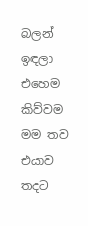බලන් ඉඳලා එහෙම කිව්වම මම තව එයාව තදට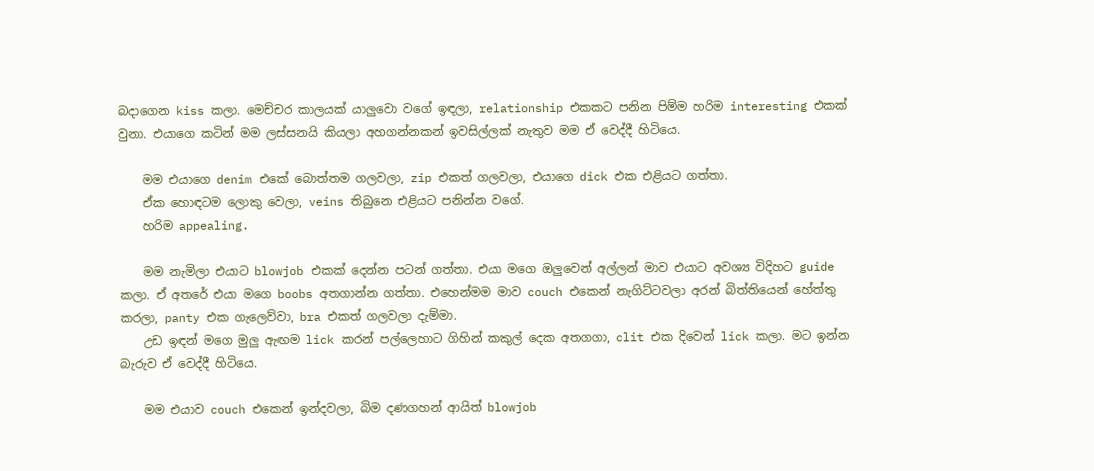බදාගෙන kiss කලා. මෙච්චර කාලයක් යාලුවො වගේ ඉඳලා, relationship එකකට පනින පිම්ම හරිම interesting එකක් වුනා. එයාගෙ කටින් මම ලස්සනයි කියලා අහගන්නකන් ඉවසිල්ලක් නැතුව මම ඒ වෙද්දී හිටියෙ.

    මම එයාගෙ denim එකේ බොත්තම ගලවලා, zip එකත් ගලවලා, එයාගෙ dick එක එළියට ගත්තා.
    ඒක හොඳටම ලොකු වෙලා, veins තිබුනෙ එළියට පනින්න වගේ.
    හරිම appealing.

    මම නැමිලා එයාට blowjob එකක් දෙන්න පටන් ගත්තා. එයා මගෙ ඔලුවෙන් අල්ලන් මාව එයාට අවශ්‍ය විදිහට guide කලා. ඒ අතරේ එයා මගෙ boobs අතගාන්න ගත්තා. එහෙන්මම මාව couch එකෙන් නැගිට්ටවලා අරන් බිත්තියෙන් හේත්තු කරලා, panty එක ගැලෙව්වා, bra එකත් ගලවලා දැම්මා.
    උඩ ඉඳන් මගෙ මුලු ඇඟම lick කරන් පල්ලෙහාට ගිහින් කකුල් දෙක අතගගා, clit එක දිවෙන් lick කලා. මට ඉන්න බැරුව ඒ වෙද්දී හිටියෙ.

    මම එයාව couch එකෙන් ඉන්දවලා, බිම දණගහන් ආයිත් blowjob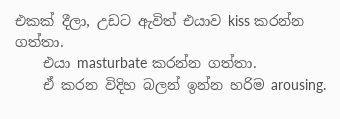එකක් දීලා, උඩට ඇවිත් එයාව kiss කරන්න ගත්තා.
    එයා masturbate කරන්න ගත්තා.
    ඒ කරන විදිහ බලන් ඉන්න හරිම arousing.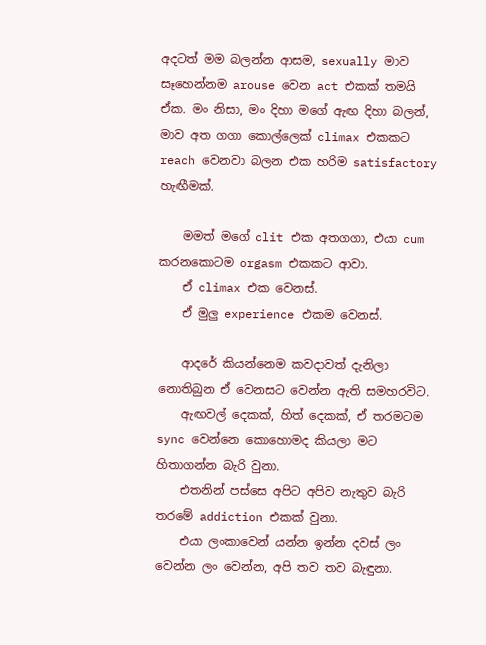අදටත් මම බලන්න ආසම, sexually මාව සෑහෙන්නම arouse වෙන act එකක් තමයි ඒක. මං නිසා, මං දිහා මගේ ඇඟ දිහා බලන්, මාව අත ගගා කොල්ලෙක් climax එකකට reach වෙනවා බලන එක හරිම satisfactory හැඟීමක්.

    මමත් මගේ clit එක අතගගා, එයා cum කරනකොටම orgasm එකකට ආවා.
    ඒ climax එක වෙනස්.
    ඒ මුලු experience එකම වෙනස්.

    ආදරේ කියන්නෙම කවදාවත් දැනිලා නොතිබුන ඒ වෙනසට වෙන්න ඇති සමහරවිට.
    ඇඟවල් දෙකක්, හිත් දෙකක්, ඒ තරමටම sync වෙන්නෙ කොහොමද කියලා මට හිතාගන්න බැරි වුනා.
    එතනින් පස්සෙ අපිට අපිව නැතුව බැරි තරමේ addiction එකක් වුනා.
    එයා ලංකාවෙන් යන්න ඉන්න දවස් ලං වෙන්න ලං වෙන්න, අපි තව තව බැඳුනා.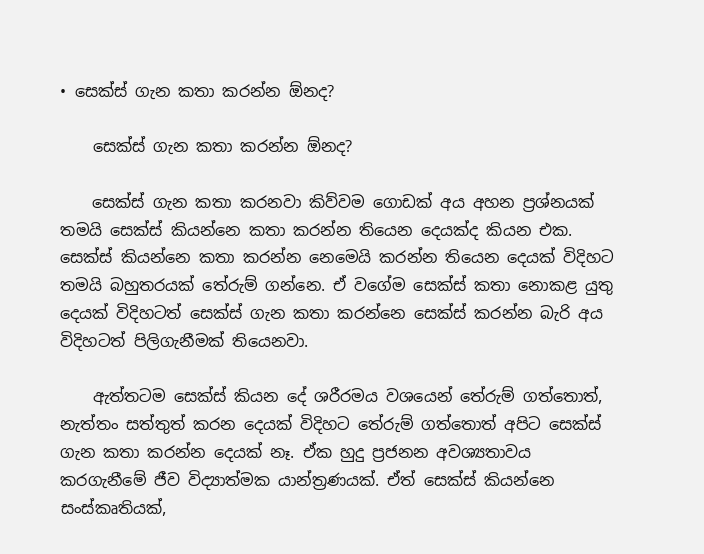• සෙක්ස් ගැන කතා කරන්න ඕනද?

    සෙක්ස් ගැන කතා කරන්න ඕනද?

    සෙක්ස් ගැන කතා කරනවා කිව්වම ගොඩක් අය අහන ප්‍රශ්නයක් තමයි සෙක්ස් කියන්නෙ කතා කරන්න තියෙන දෙයක්ද කියන එක. සෙක්ස් කියන්නෙ කතා කරන්න නෙමෙයි කරන්න තියෙන දෙයක් විදිහට තමයි බහුතරයක් තේරුම් ගන්නෙ. ඒ වගේම සෙක්ස් කතා නොකළ යුතු දෙයක් විදිහටත් සෙක්ස් ගැන කතා කරන්නෙ සෙක්ස් කරන්න බැරි අය විදිහටත් පිලිගැනීමක් තියෙනවා.

    ඇත්තටම සෙක්ස් කියන දේ ශරීරමය වශයෙන් තේරුම් ගත්තොත්, නැත්තං සත්තුත් කරන දෙයක් විදිහට තේරුම් ගත්තොත් අපිට සෙක්ස් ගැන කතා කරන්න දෙයක් නෑ. ඒක හුදු ප්‍රජනන අවශ්‍යතාවය කරගැනීමේ ජීව විද්‍යාත්මක යාන්ත්‍රණයක්. ඒත් සෙක්ස් කියන්නෙ සංස්කෘතියක්,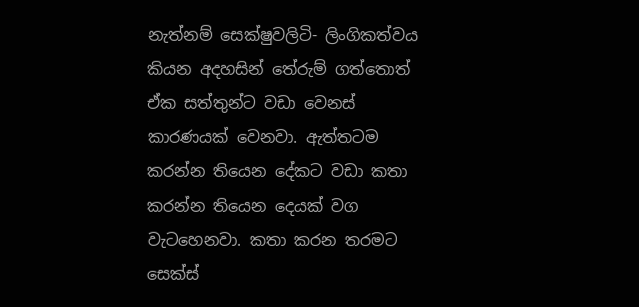නැත්නම් සෙක්ෂුවලිටි- ලිංගිකත්වය කියන අදහසින් තේරුම් ගත්තොත් ඒක සත්තුන්ට වඩා වෙනස් කාරණයක් වෙනවා. ඇත්තටම කරන්න තියෙන දේකට වඩා කතා කරන්න තියෙන දෙයක් වග වැටහෙනවා. කතා කරන තරමට සෙක්ස්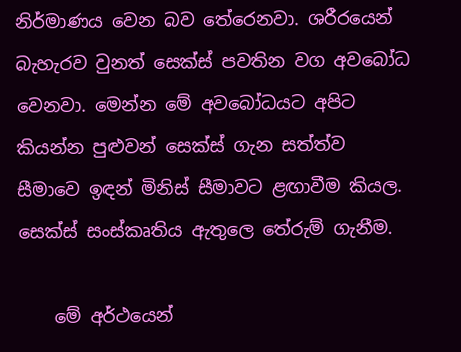නිර්මාණය වෙන බව තේරෙනවා. ශරීරයෙන් බැහැරව වුනත් සෙක්ස් පවතින වග අවබෝධ වෙනවා. මෙන්න මේ අවබෝධයට අපිට කියන්න පුළුවන් සෙක්ස් ගැන සත්ත්ව සීමාවෙ ඉඳන් මිනිස් සීමාවට ළඟාවීම කියල. සෙක්ස් සංස්කෘතිය ඇතුලෙ තේරුම් ගැනීම.

    මේ අර්ථයෙන්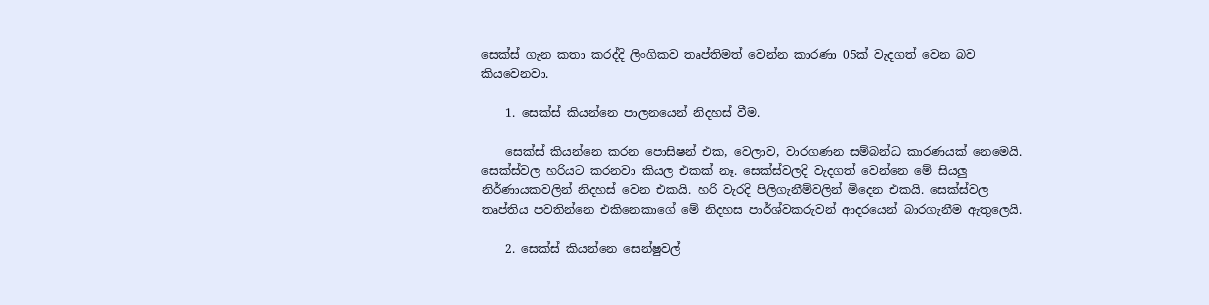සෙක්ස් ගැන කතා කරද්දි ලිංගිකව තෘප්තිමත් වෙන්න කාරණා 05ක් වැදගත් වෙන බව කියවෙනවා.

    1. සෙක්ස් කියන්නෙ පාලනයෙන් නිදහස් වීම.

    සෙක්ස් කියන්නෙ කරන පොසිෂන් එක, වෙලාව, වාරගණන සම්බන්ධ කාරණයක් නෙමෙයි. සෙක්ස්වල හරියට කරනවා කියල එකක් නෑ. සෙක්ස්වලදි වැදගත් වෙන්නෙ මේ සියලු නිර්ණායකවලින් නිදහස් වෙන එකයි. හරි වැරදි පිලිගැනීම්වලින් මිදෙන එකයි. සෙක්ස්වල තෘප්තිය පවතින්නෙ එකිනෙකාගේ මේ නිදහස පාර්ශ්වකරුවන් ආදරයෙන් බාරගැනීම ඇතුලෙයි.

    2. සෙක්ස් කියන්නෙ සෙන්ෂුවල්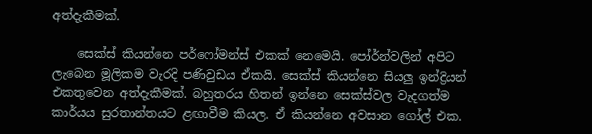අත්දැකීමක්.

    සෙක්ස් කියන්නෙ පර්ෆෝමන්ස් එකක් නෙමෙයි. පෝර්න්වලින් අපිට ලැබෙන මූලිකම වැරදි පණිවුඩය ඒකයි. සෙක්ස් කියන්නෙ සියලු ඉන්ද්‍රියන් එකතුවෙන අත්දැකීමක්. බහුතරය හිතන් ඉන්නෙ සෙක්ස්වල වැදගත්ම කාර්යය සුරතාන්තයට ළඟාවීම කියල. ඒ කියන්නෙ අවසාන ගෝල් එක.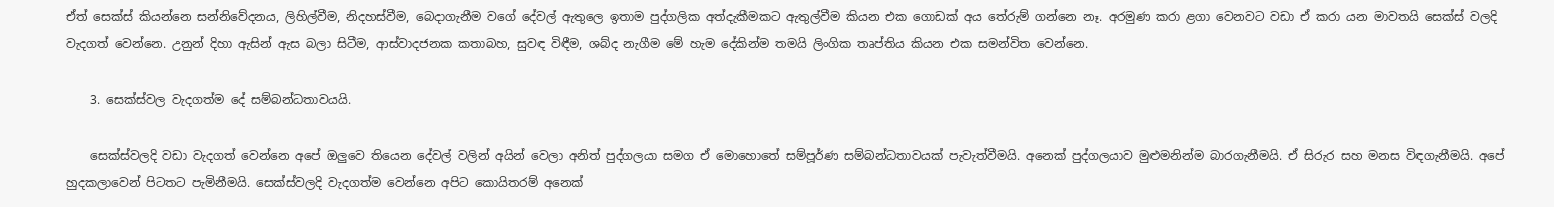ඒත් සෙක්ස් කියන්නෙ සන්නිවේදනය, ලිහිල්වීම, නිදහස්වීම, බෙදාගැනීම වගේ දේවල් ඇතුලෙ ඉතාම පුද්ගලික අත්දැකීමකට ඇතුල්වීම කියන එක ගොඩක් අය තේරුම් ගන්නෙ නෑ. අරමුණ කරා ළගා වෙනවට වඩා ඒ කරා යන මාවතයි සෙක්ස් වලදි වැදගත් වෙන්නෙ. උනුන් දිහා ඇසින් ඇස බලා සිටීම, ආස්වාදජනක කතාබහ, සුවඳ විඳීම, ශබ්ද නැගීම මේ හැම දේකින්ම තමයි ලිංගික තෘප්තිය කියන එක සමන්විත වෙන්නෙ.

    3. සෙක්ස්වල වැදගත්ම දේ සම්බන්ධතාවයයි.

    සෙක්ස්වලදි වඩා වැදගත් වෙන්නෙ අපේ ඔලුවෙ තියෙන දේවල් වලින් අයින් වෙලා අනිත් පුද්ගලයා සමග ඒ මොහොතේ සම්පූර්ණ සම්බන්ධතාවයක් පැවැත්වීමයි. අනෙක් පුද්ගලයාව මුළුමනින්ම බාරගැනීමයි. ඒ සිරුර සහ මනස විඳගැනීමයි. අපේ හුදකලාවෙන් පිටතට පැමිනීමයි. සෙක්ස්වලදි වැදගත්ම වෙන්නෙ අපිට කොයිතරම් අනෙක්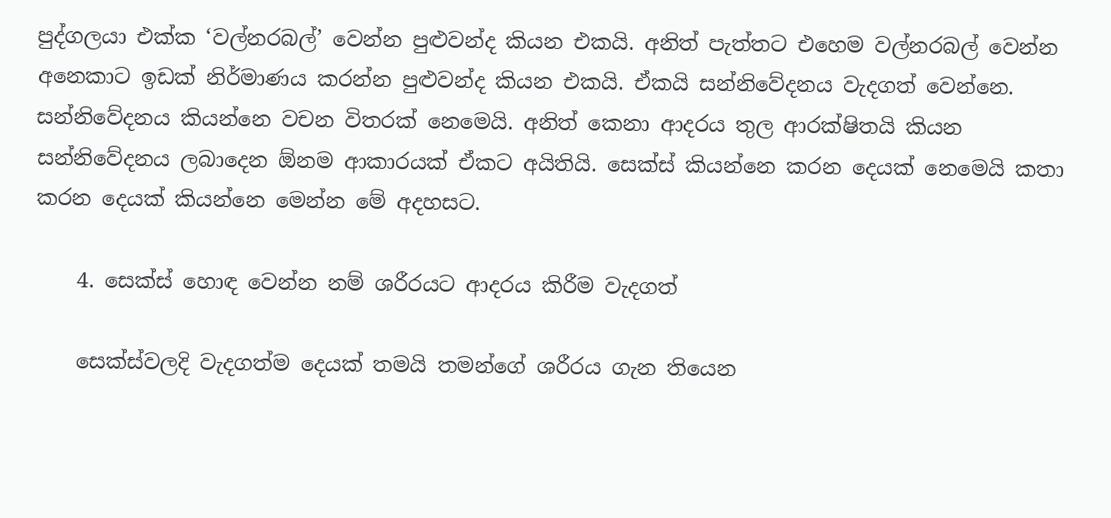පුද්ගලයා එක්ක ‘වල්නරබල්’ වෙන්න පුළුවන්ද කියන එකයි. අනිත් පැත්තට එහෙම වල්නරබල් වෙන්න අනෙකාට ඉඩක් නිර්මාණය කරන්න පුළුවන්ද කියන එකයි. ඒකයි සන්නිවේදනය වැදගත් වෙන්නෙ. සන්නිවේදනය කියන්නෙ වචන විතරක් නෙමෙයි. අනිත් කෙනා ආදරය තුල ආරක්ෂිතයි කියන සන්නිවේදනය ලබාදෙන ඕනම ආකාරයක් ඒකට අයිතියි. සෙක්ස් කියන්නෙ කරන දෙයක් නෙමෙයි කතා කරන දෙයක් කියන්නෙ මෙන්න මේ අදහසට.

    4. සෙක්ස් හොඳ වෙන්න නම් ශරීරයට ආදරය කිරීම වැදගත්

    සෙක්ස්වලදි වැදගත්ම දෙයක් තමයි තමන්ගේ ශරීරය ගැන තියෙන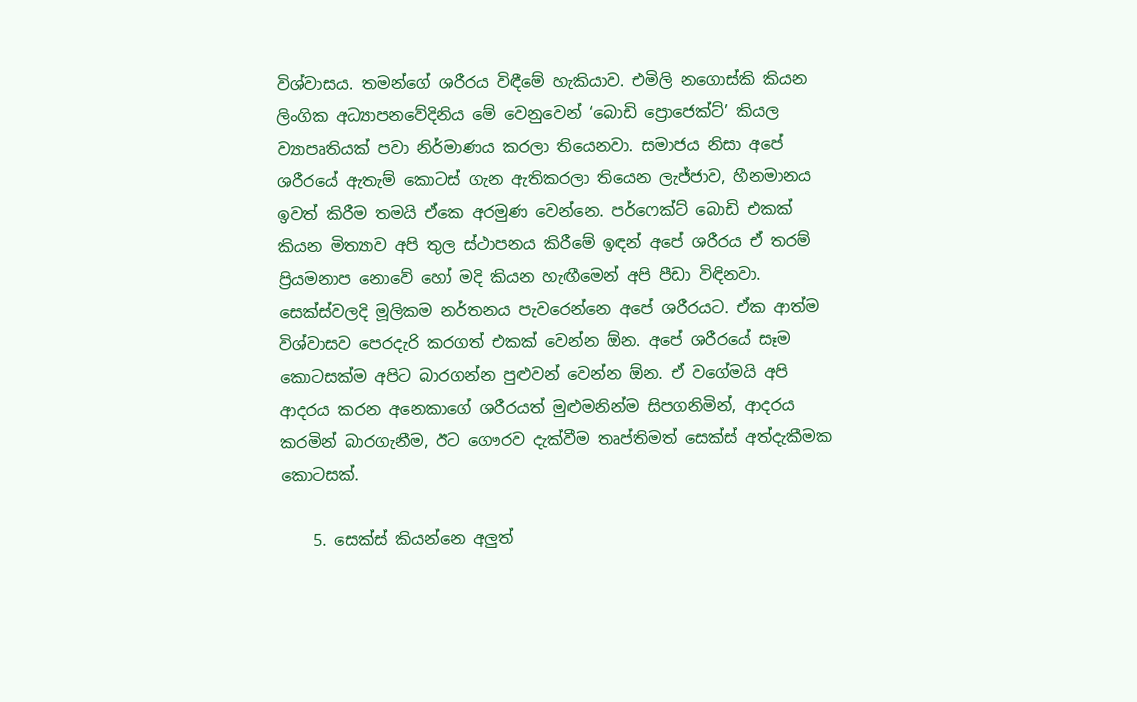විශ්වාසය. තමන්ගේ ශරීරය විඳීමේ හැකියාව. එමිලි නගොස්කි කියන ලිංගික අධ්‍යාපනවේදිනිය මේ වෙනුවෙන් ‘බොඩි ප්‍රොජෙක්ට්’ කියල ව්‍යාපෘතියක් පවා නිර්මාණය කරලා තියෙනවා. සමාජය නිසා අපේ ශරීරයේ ඇතැම් කොටස් ගැන ඇතිකරලා තියෙන ලැජ්ජාව, හීනමානය ඉවත් කිරීම තමයි ඒකෙ අරමුණ වෙන්නෙ. පර්ෆෙක්ට් බොඩි එකක් කියන මිත්‍යාව අපි තුල ස්ථාපනය කිරීමේ ඉඳන් අපේ ශරීරය ඒ තරම් ප්‍රියමනාප නොවේ හෝ මදි කියන හැඟීමෙන් අපි පීඩා විඳිනවා. සෙක්ස්වලදි මූලිකම නර්තනය පැවරෙන්නෙ අපේ ශරීරයට. ඒක ආත්ම විශ්වාසව පෙරදැරි කරගත් එකක් වෙන්න ඕන. අපේ ශරීරයේ සෑම‍ කොටසක්ම අපිට බාරගන්න පුළුවන් වෙන්න ඕන. ඒ වගේමයි අපි ආදරය කරන අනෙකාගේ ශරීරයත් මුළුමනින්ම සිපගනිමින්, ආදරය කරමින් බාරගැනීම, ඊට ගෞරව දැක්වීම තෘප්තිමත් සෙක්ස් අත්දැකීමක කොටසක්.

    5. සෙක්ස් කියන්නෙ අලුත්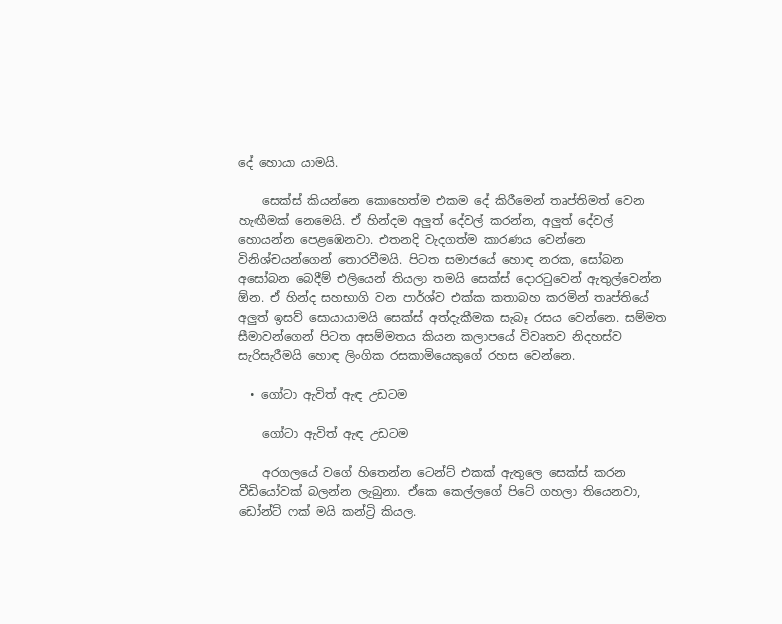දේ හොයා යාමයි.

    සෙක්ස් කියන්නෙ කොහෙත්ම එකම දේ කිරීමෙන් තෘප්තිමත් වෙන හැඟීමක් නෙමෙයි. ඒ හින්දම අලුත් දේවල් කරන්න, අලුත් දේවල් හොයන්න පෙළඹෙනවා. එතනදි වැදගත්ම කාරණය වෙන්නෙ විනිශ්චයන්ගෙන් තොරවීමයි. පිටත සමාජයේ හොඳ නරක, සෝබන අසෝබන බෙදීම් එලියෙන් තියලා තමයි සෙක්ස් දොරටුවෙන් ඇතුල්වෙන්න ඕන. ඒ හින්ද සහභාගි වන පාර්ශ්ව එක්ක කතාබහ කරමින් තෘප්ති‍යේ අලුත් ඉසව් සොයායාමයි සෙක්ස් අත්දැකීමක සැබෑ රසය වෙන්නෙ. සම්මත සීමාවන්ගෙන් පිටත අසම්මතය කියන කලාපයේ විවෘතව නිදහස්ව සැරිසැරීමයි හොඳ ලිංගික රසකාමියෙකුගේ රහස වෙන්නෙ.

  • ගෝටා ඇවිත් ඇඳ උඩටම

    ගෝටා ඇවිත් ඇඳ උඩටම

    අරගලයේ වගේ හිතෙන්න ටෙන්ට් එකක් ඇතුලෙ සෙක්ස් කරන වීඩියෝවක් බලන්න ලැබුනා. ඒකෙ කෙල්ලගේ පිටේ ගහලා තියෙනවා, ඩෝන්ට් ෆක් මයි කන්ට්‍රි කියල.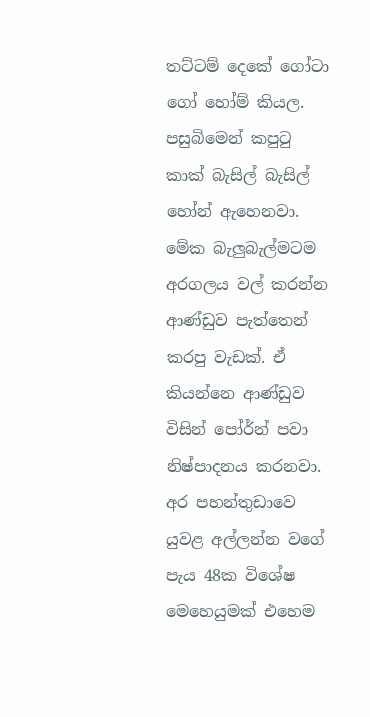තට්ටම් දෙකේ ගෝටා ගෝ හෝම් කියල. පසුබිමෙන් කපුටු කාක් බැසිල් බැසිල් හෝන් ඇහෙනවා. මේක බැලුබැල්මටම අරගලය වල් කරන්න ආණ්ඩුව පැත්තෙන් කරපු වැඩක්. ඒ කියන්නෙ ආණ්ඩුව විසින් පෝර්න් පවා නිෂ්පාදනය කරනවා. අර පහන්තුඩාවෙ යුවළ අල්ලන්න වගේ පැය 48ක විශේෂ මෙහෙයුමක් එහෙම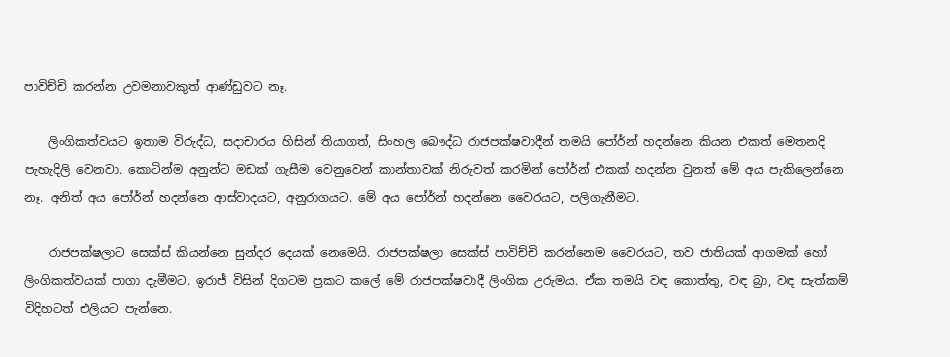පාවිච්චි කරන්න උවමනාවකුත් ආණ්ඩුවට නෑ.

    ලිංගිකත්වයට ඉතාම විරුද්ධ, සදාචාරය හිසින් තියාගත්, සිංහල බෞද්ධ රාජපක්ෂවාදීන් තමයි පෝර්න් හදන්නෙ කියන එකත් මෙතනදි පැහැදිලි වෙනවා. කොටින්ම අනුන්ට මඩක් ගැසීම වෙනුවෙන් කාන්තාවක් නිරුවත් කරමින් පෝර්න් එකක් හදන්න වුනත් මේ අය පැකිලෙන්නෙ නෑ. අනිත් අය පෝර්න් හදන්නෙ ආස්වාදයට, අනුරාගයට. මේ අය පෝර්න් හදන්නෙ වෛරයට, පලිගැනීමට.

    රාජපක්ෂලාට සෙක්ස් කියන්නෙ සුන්දර දෙයක් නෙමෙයි. රාජපක්ෂලා සෙක්ස් පාවිච්චි කරන්නෙම වෛරයට, තව ජාතියක් ආගමක් හෝ ලිංගිකත්වයක් පාගා දැමීමට. ඉරාජ් විසින් දිගටම ප්‍රකට කලේ මේ රාජපක්ෂවාදී ලිංගික උරුමය. ඒක තමයි වඳ කොත්තු, වඳ බ්‍රා, වඳ සැත්කම් විදිහටත් එලියට පැන්නෙ.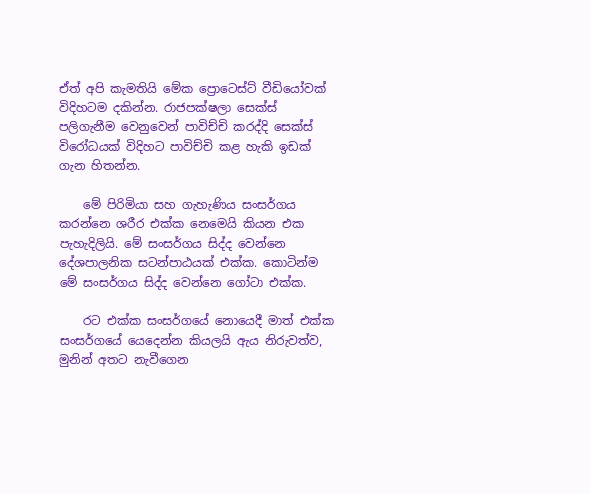ඒත් අපි කැමතියි මේක ප්‍රොටෙස්ට් වීඩියෝවක් විදිහටම දකින්න. රාජපක්ෂලා සෙක්ස් පලිගැනීම වෙනුවෙන් පාවිච්චි කරද්දි සෙක්ස් විරෝධයක් විදිහට පාවිච්චි කළ හැකි ඉඩක් ගැන හිතන්න.

    මේ පිරිමියා සහ ගැහැණිය සංසර්ගය කරන්නෙ ශරීර එක්ක නෙමෙයි කියන එක පැහැදිලියි. මේ සංසර්ගය සිද්ද වෙන්නෙ දේශපාලනික සටන්පාඨයක් එක්ක. කොටින්ම මේ සංසර්ගය සිද්ද වෙන්නෙ ගෝටා එක්ක.

    රට එක්ක සංසර්ගයේ නොයෙදී මාත් එක්ක සංසර්ගයේ යෙදෙන්න කියලයි ඇය නිරුවත්ව, මුනින් අතට නැවීගෙන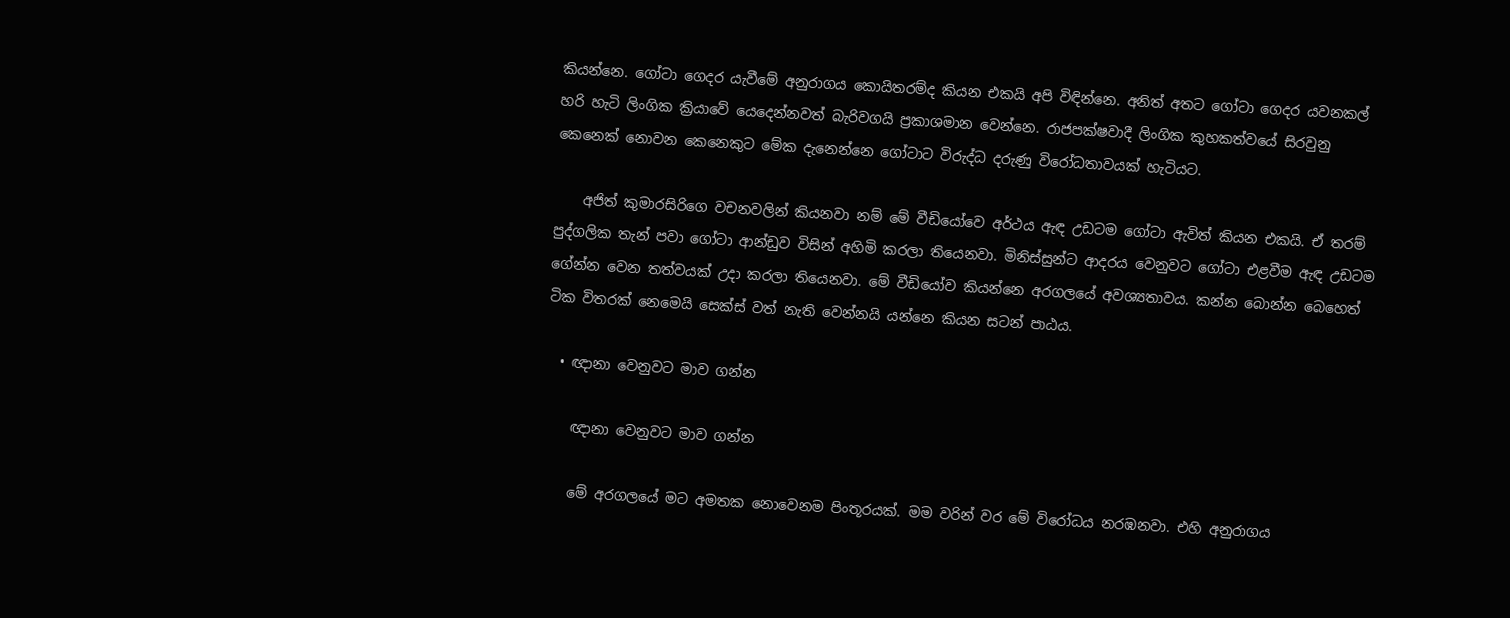කියන්නෙ. ගෝටා ගෙදර යැවීමේ අනුරාගය කොයිතරම්ද කියන එකයි අපි විඳින්නෙ. අනිත් අතට ගෝටා ගෙදර යවනකල් හරි හැටි ලිංගික ක්‍රියාවේ යෙදෙන්නවත් බැරිවගයි ප්‍රකාශමාන වෙන්නෙ. රාජපක්ෂවාදී ලිංගික කුහකත්වයේ සිරවුනු කෙනෙක් නොවන කෙනෙකුට මේක දැනෙන්නෙ ගෝටාට විරුද්ධ දරුණු විරෝධතාවයක් හැටියට.

    අජිත් කුමාරසිරිගෙ වචනවලින් කියනවා නම් මේ වීඩියෝවෙ අර්ථය ඇඳ උඩටම ගෝටා ඇවිත් කියන එකයි. ඒ තරම් පුද්ගලික තැන් පවා ගෝටා ආන්ඩුව විසින් අහිමි කරලා තියෙනවා. මිනිස්සුන්ට ආදරය වෙනුවට ගෝටා එළවීම ඇඳ උඩටම ගේන්න වෙන තත්වයක් උදා කරලා තියෙනවා. මේ වීඩියෝව කියන්නෙ අරගලයේ අවශ්‍යතාවය. කන්න බොන්න බෙහෙත් ටික විතරක් නෙමෙයි සෙක්ස් වත් නැති වෙන්නයි යන්නෙ කියන සටන් පාඨය.

  • ඥානා වෙනුවට මාව ගන්න

    ඥානා වෙනුවට මාව ගන්න

    මේ අරගලයේ මට අමතක නොවෙනම පිංතූරයක්. මම වරින් වර මේ වි‍රෝධය නරඹනවා. එහි අනුරාගය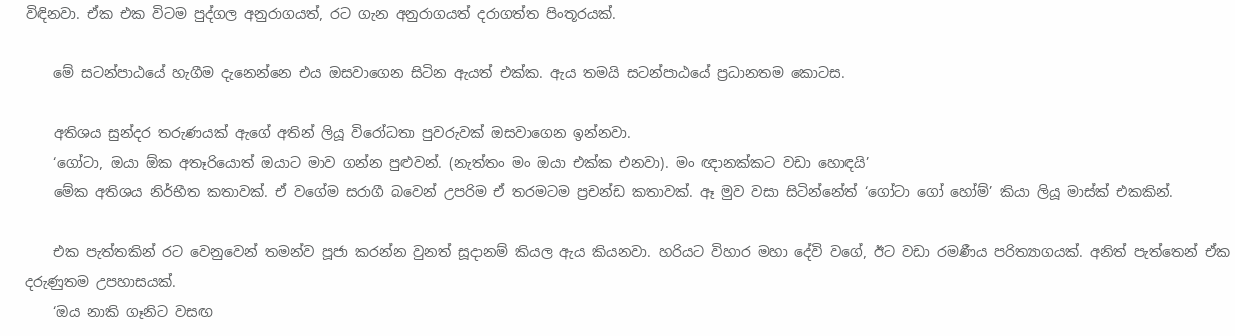විඳිනවා. ඒක එක විටම පුද්ගල අනුරාගයත්, රට ගැන අනුරාගයත් දරාගත්ත පිංතූරයක්.

    මේ සටන්පාඨයේ හැගීම දැනෙන්නෙ එය ඔසවාගෙන සිටින ඇයත් එක්ක. ඇය තමයි සටන්පාඨයේ ප්‍රධානතම කොටස.

    අතිශය සුන්දර තරුණයක් ඇගේ අතින් ලියූ විරෝධතා පුවරුවක් ඔසවාගෙන ඉන්නවා.
    ‘ගෝටා, ඔයා ඕක අතෑරියොත් ඔයාට මාව ගන්න පුළුවන්. (නැත්තං මං ඔයා එක්ක එනවා). මං ඥානක්කට වඩා හොඳයි’
    මේක අතිශය නිර්භීත කතාවක්. ඒ වගේම සරාගී බවෙන් උපරිම ඒ තරමටම ප්‍රචන්ඩ කතාවක්. ඈ මුව වසා සිටින්නේත් ‘ගෝටා ගෝ හෝම්’ කියා ලියූ මාස්ක් එකකින්.

    එක පැත්තකින් රට වෙනුවෙන් තමන්ව පූජා කරන්න වුනත් සූදානම් කියල ඇය කියනවා. හරියට විහාර මහා දේවි වගේ, ඊට වඩා රමණීය පරිත්‍යාගයක්. අනිත් පැත්තෙන් ඒක දරුණුතම උපහාසයක්.
    ‘ඔය නාකි ගෑනිට වසඟ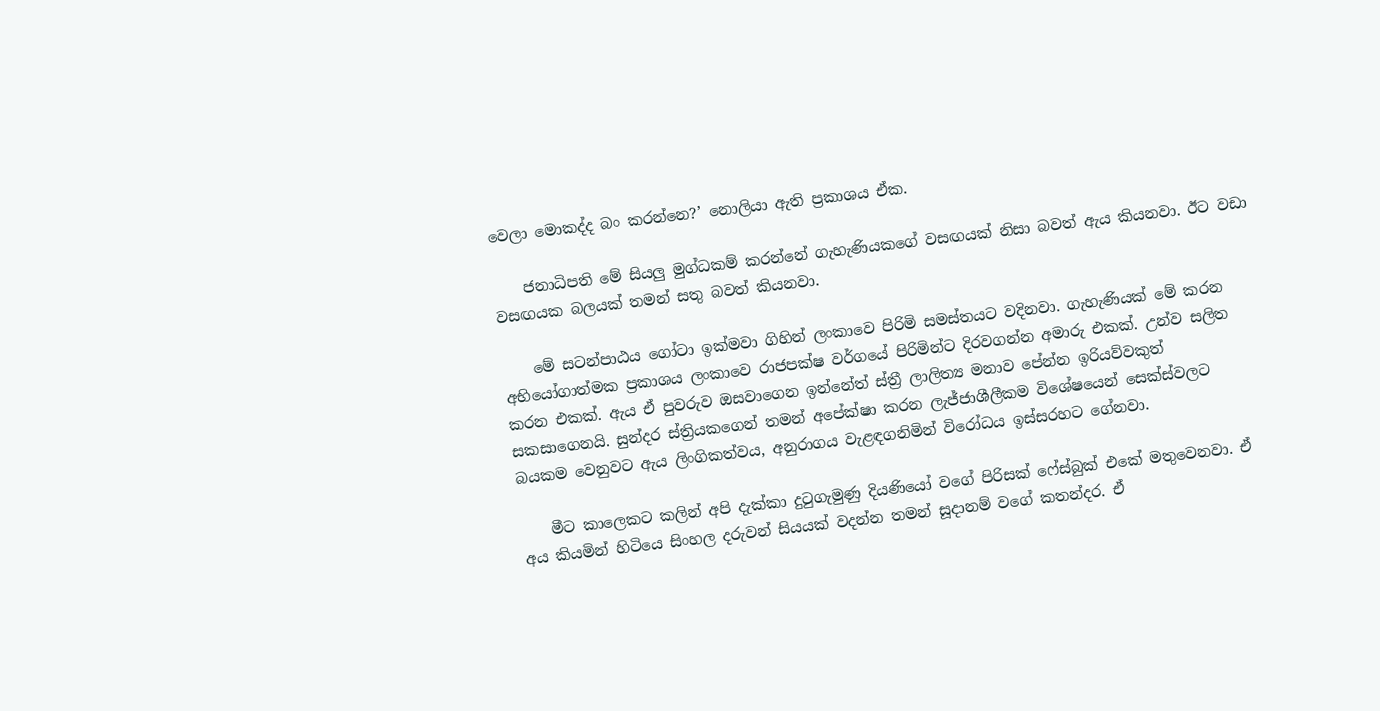වෙලා මොකද්ද බං කරන්නෙ?’ නොලියා ඇති ප්‍රකාශය ඒක.

    ජනාධිපති මේ සියලු මුග්ධකම් කරන්නේ ගැහැණියකගේ වසඟයක් නිසා බවත් ඇය කියනවා. ඊට වඩා වසඟයක බලයක් තමන් සතු බවත් කියනවා.

    මේ සටන්පාඨය ගෝටා ඉක්මවා ගිහින් ලංකාවෙ පිරිමි සමස්තයට වදිනවා. ගැහැණියක් මේ කරන අභියෝගාත්මක ප්‍රකාශය ලංකාවෙ රාජපක්ෂ වර්ගයේ පිරිමින්ට දිරවගන්න අමාරු ‍එකක්. උන්ව සලිත කරන එකක්. ඇය ඒ පුවරුව ඔසවාගෙන ඉන්නේත් ස්ත්‍රී ලාලිත්‍ය මනාව පේන්න ඉරියව්වකුත් සකසාගෙනයි. සුන්දර ස්ත්‍රියකගෙන් තමන් අපේක්ෂා කරන ලැජ්ජාශීලීකම විශේෂයෙන් සෙක්ස්වලට බයකම වෙනුවට ඇය ලිංගිකත්වය, අනුරාගය වැළඳගනිමින් විරෝධය ඉස්සරහට ගේනවා.

    මීට කාලෙකට කලින් අපි දැක්කා දුටුගැමුණු දියණියෝ වගේ පිරිසක් ෆේස්බුක් එකේ මතුවෙනවා. ඒ අය කියමින් හිටියෙ සිංහල දරුවන් සියයක් වදන්න තමන් සූදානම් වගේ කතන්දර. ඒ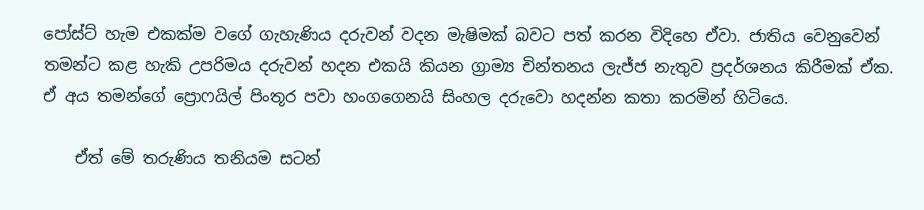පෝස්ට් හැම එකක්ම වගේ ගැහැණිය දරුවන් වදන මැෂිමක් බවට පත් කරන විදිහෙ ඒවා. ජාතිය වෙනුවෙන් තමන්ට කළ හැකි උපරිමය දරුවන් හදන එකයි කියන ග්‍රාම්‍ය චින්තනය ලැජ්ජ නැතුව ප්‍රදර්ශනය කිරීමක් ඒක. ඒ අය තමන්ගේ ප්‍රොෆයිල් පිංතූර පවා හංගගෙනයි සිංහල දරුවො හදන්න කතා කරමින් හිටියෙ.

    ඒත් මේ තරුණිය තනියම සටන්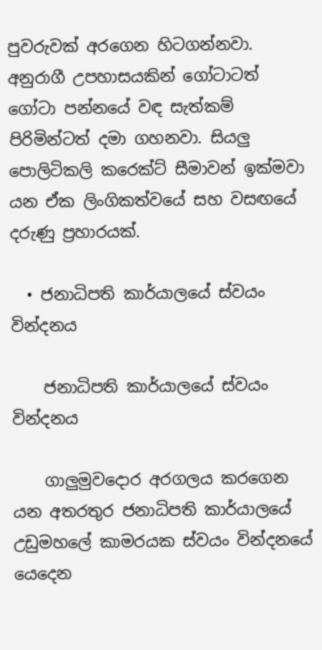පුවරුවක් අරගෙන හිටගන්නවා. අනුර‍ාගී උපහාසයකින් ගෝටාටත් ගෝටා පන්නයේ වඳ සැත්කම් පිරිමින්ටත් දමා ගහනවා. සියලු පොලිටිකලි කරෙක්ට් සීමාවන් ඉක්මවා යන ඒක ලිංගිකත්වයේ සහ වසඟයේ දරුණු ප්‍රහාරයක්.

  • ජනාධිපති කාර්යාලයේ ස්වයං වින්දනය

    ජනාධිපති කාර්යාලයේ ස්වයං වින්දනය

    ගාලුමුවදොර අරගලය කරගෙන යන අතරතුර ජනාධිපති කාර්යාලයේ උඩුමහලේ කාමරයක ස්වයං වින්දනයේ යෙදෙන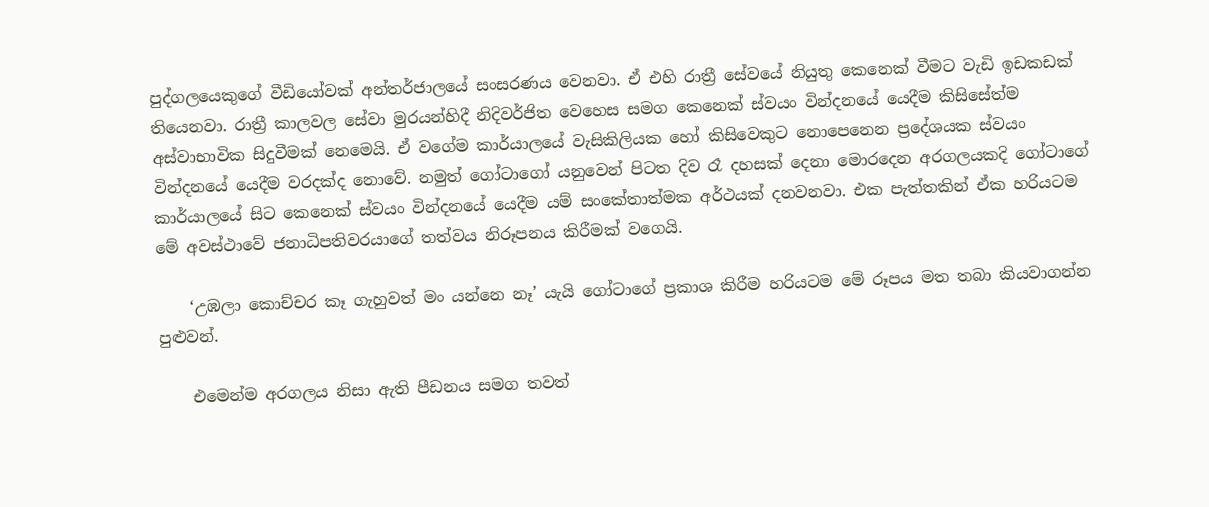පුද්ගලයෙකුගේ වීඩියෝවක් අන්තර්ජාලයේ සංසරණය වෙනවා. ඒ එහි රාත්‍රී සේවයේ නියුතු කෙනෙක් වීමට වැඩි ඉඩකඩක් තියෙනවා. රාත්‍රී කාලවල සේවා මුරයන්හිදී නිදිවර්ජිත වෙහෙස සමග කෙනෙක් ස්වයං වින්දනයේ යෙදීම කිසිසේත්ම අස්වාභාවික සිදුවීමක් නෙමෙයි. ඒ වගේම කාර්යාලයේ වැසිකිලියක හෝ කිසිවෙකුට නොපෙනෙන ප්‍රදේශයක ස්වයං වින්දනයේ යෙදීම වරදක්ද නොවේ. නමුත් ගෝටාගෝ යනුවෙන් පිටත දිව රෑ දහසක් දෙනා මොරදෙන අරගලයකදි ගෝටාගේ කාර්යාලයේ සිට කෙනෙක් ස්වයං වින්දනයේ යෙදීම යම් සංකේතාත්මක අර්ථයක් දනවනවා. එක පැත්තකින් ඒක හරියටම මේ අවස්ථාවේ ජනාධිපතිවරයාගේ තත්වය නිරූපනය කිරීමක් වගෙයි.

    ‘උඹලා කොච්චර කෑ ගැහුවත් මං යන්නෙ නෑ’ යැයි ගෝටාගේ ප්‍රකාශ කිරීම හරියටම මේ රූපය මත තබා කියවාගන්න පුළුවන්.

    එමෙන්ම අරගලය නිසා ඇති පීඩනය සමග තවත්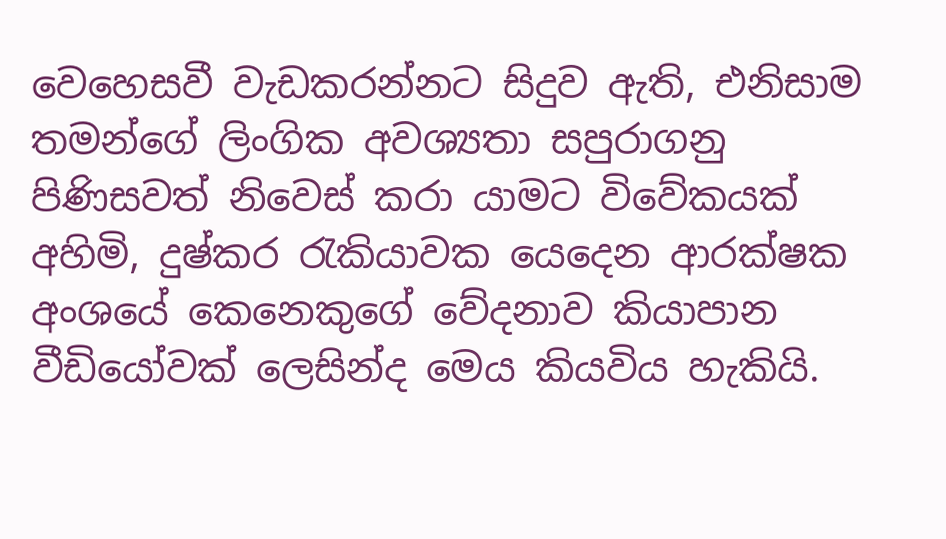වෙහෙසවී වැඩකරන්නට සිදුව ඇති, එනිසාම තමන්ගේ ලිංගික අවශ්‍යතා සපුරාගනු පිණිසවත් නිවෙස් කරා යාමට විවේකයක් අහිමි, දුෂ්කර රැකියාවක යෙදෙන ආරක්ෂක අංශයේ කෙනෙකුගේ වේදනාව කියාපාන වීඩියෝවක් ලෙසින්ද මෙය කියවිය හැකියි.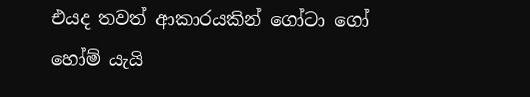එයද තවත් ආකාරයකින් ගෝටා ගෝ හෝම් යැයි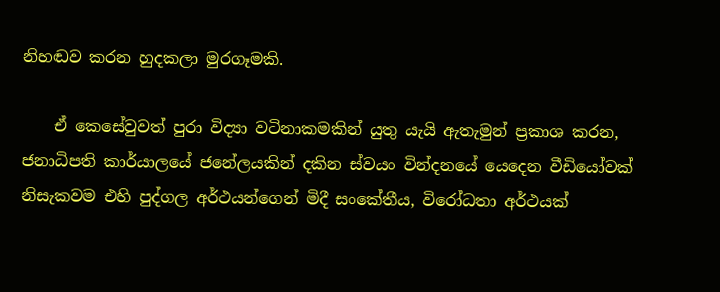නිහඬව කරන හුදකලා මුරගෑමකි.

    ඒ කෙසේවුවත් පුරා විද්‍යා වටිනාකමකින් යුතු යැයි ඇතැමුන් ප්‍රකාශ කරන, ජනාධිපති කාර්යාලයේ ජනේලයකින් දකින ස්වයං වින්දනයේ යෙදෙන වීඩියෝවක් නිසැකවම එහි පුද්ගල අර්ථයන්ගෙන් මිදී සංකේතීය, විරෝධතා අර්ථයක්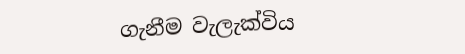ගැනීම වැලැක්විය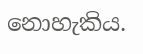නොහැකිය.